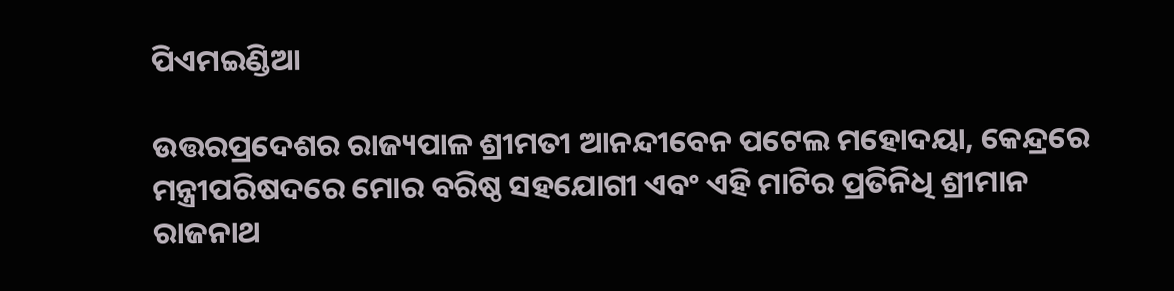ପିଏମଇଣ୍ଡିଆ

ଉତ୍ତରପ୍ରଦେଶର ରାଜ୍ୟପାଳ ଶ୍ରୀମତୀ ଆନନ୍ଦୀବେନ ପଟେଲ ମହୋଦୟା, କେନ୍ଦ୍ରରେ ମନ୍ତ୍ରୀପରିଷଦରେ ମୋର ବରିଷ୍ଠ ସହଯୋଗୀ ଏବଂ ଏହି ମାଟିର ପ୍ରତିନିଧି ଶ୍ରୀମାନ ରାଜନାଥ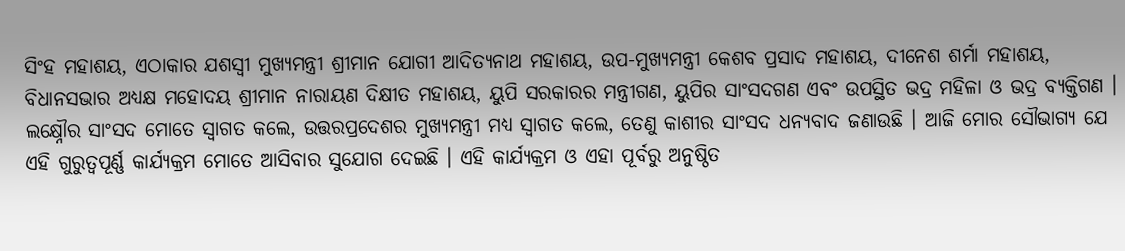ସିଂହ ମହାଶୟ, ଏଠାକାର ଯଶସ୍ୱୀ ମୁଖ୍ୟମନ୍ତ୍ରୀ ଶ୍ରୀମାନ ଯୋଗୀ ଆଦିତ୍ୟନାଥ ମହାଶୟ, ଉପ-ମୁଖ୍ୟମନ୍ତ୍ରୀ କେଶବ ପ୍ରସାଦ ମହାଶୟ, ଦୀନେଶ ଶର୍ମା ମହାଶୟ, ବିଧାନସଭାର ଅଧ୍ୟକ୍ଷ ମହୋଦୟ ଶ୍ରୀମାନ ନାରାୟଣ ଦିକ୍ଷୀତ ମହାଶୟ, ୟୁପି ସରକାରର ମନ୍ତ୍ରୀଗଣ, ୟୁପିର ସାଂସଦଗଣ ଏବଂ ଉପସ୍ଥିତ ଭଦ୍ର ମହିଳା ଓ ଭଦ୍ର ବ୍ୟକ୍ତିଗଣ ।
ଲକ୍ଷ୍ନୌର ସାଂସଦ ମୋତେ ସ୍ୱାଗତ କଲେ, ଉତ୍ତରପ୍ରଦେଶର ମୁଖ୍ୟମନ୍ତ୍ରୀ ମଧ୍ୟ ସ୍ୱାଗତ କଲେ, ତେଣୁ କାଶୀର ସାଂସଦ ଧନ୍ୟବାଦ ଜଣାଉଛି । ଆଜି ମୋର ସୌଭାଗ୍ୟ ଯେ ଏହି ଗୁରୁତ୍ୱପୂର୍ଣ୍ଣ କାର୍ଯ୍ୟକ୍ରମ ମୋତେ ଆସିବାର ସୁଯୋଗ ଦେଇଛି । ଏହି କାର୍ଯ୍ୟକ୍ରମ ଓ ଏହା ପୂର୍ବରୁ ଅନୁଷ୍ଠିତ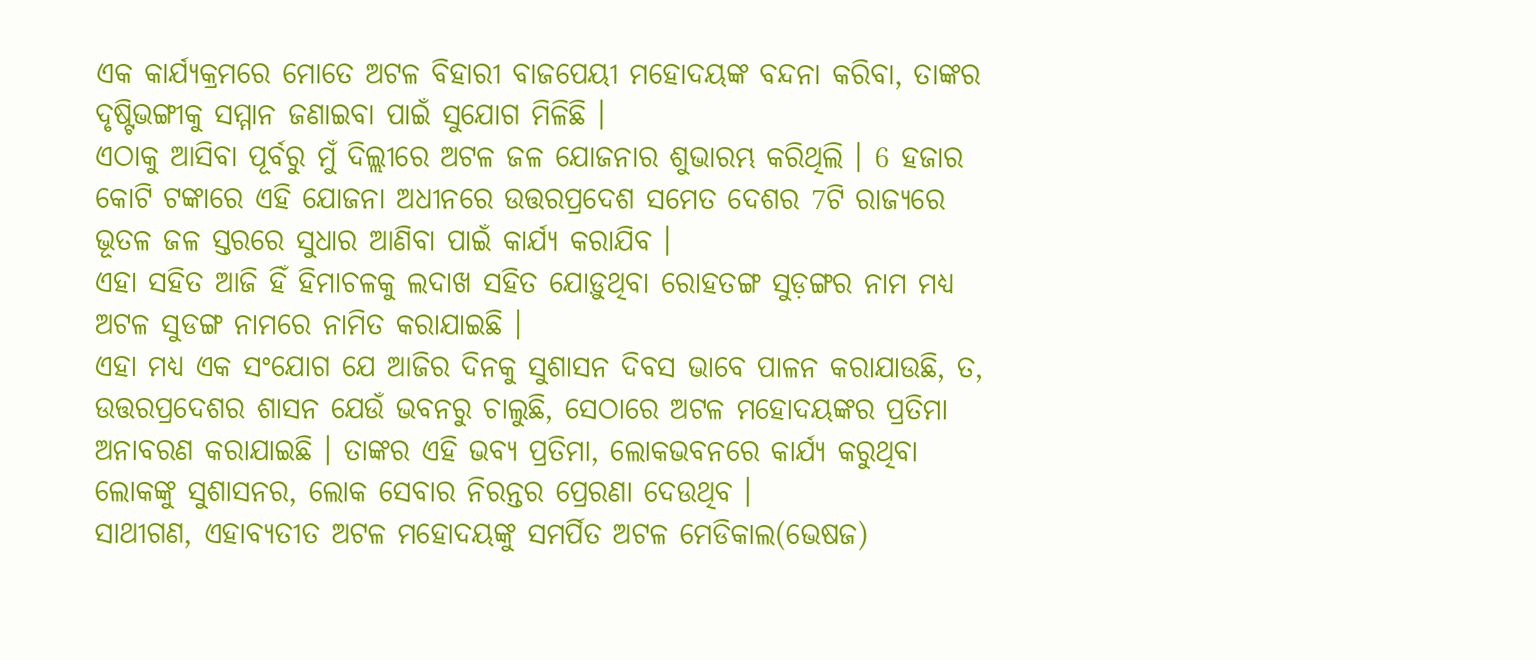ଏକ କାର୍ଯ୍ୟକ୍ରମରେ ମୋତେ ଅଟଳ ବିହାରୀ ବାଜପେୟୀ ମହୋଦୟଙ୍କ ବନ୍ଦନା କରିବା, ତାଙ୍କର ଦୃଷ୍ଟିଭଙ୍ଗୀକୁ ସମ୍ମାନ ଜଣାଇବା ପାଇଁ ସୁଯୋଗ ମିଳିଛି ।
ଏଠାକୁ ଆସିବା ପୂର୍ବରୁ ମୁଁ ଦିଲ୍ଲୀରେ ଅଟଳ ଜଳ ଯୋଜନାର ଶୁଭାରମ୍ଭ କରିଥିଲି । 6 ହଜାର କୋଟି ଟଙ୍କାରେ ଏହି ଯୋଜନା ଅଧୀନରେ ଉତ୍ତରପ୍ରଦେଶ ସମେତ ଦେଶର 7ଟି ରାଜ୍ୟରେ ଭୂତଳ ଜଳ ସ୍ତରରେ ସୁଧାର ଆଣିବା ପାଇଁ କାର୍ଯ୍ୟ କରାଯିବ ।
ଏହା ସହିତ ଆଜି ହିଁ ହିମାଚଳକୁ ଲଦାଖ ସହିତ ଯୋଡ଼ୁଥିବା ରୋହତଙ୍ଗ ସୁଡ଼ଙ୍ଗର ନାମ ମଧ୍ୟ ଅଟଳ ସୁଡଙ୍ଗ ନାମରେ ନାମିତ କରାଯାଇଛି ।
ଏହା ମଧ୍ୟ ଏକ ସଂଯୋଗ ଯେ ଆଜିର ଦିନକୁ ସୁଶାସନ ଦିବସ ଭାବେ ପାଳନ କରାଯାଉଛି, ତ, ଉତ୍ତରପ୍ରଦେଶର ଶାସନ ଯେଉଁ ଭବନରୁ ଚାଲୁଛି, ସେଠାରେ ଅଟଳ ମହୋଦୟଙ୍କର ପ୍ରତିମା ଅନାବରଣ କରାଯାଇଛି । ତାଙ୍କର ଏହି ଭବ୍ୟ ପ୍ରତିମା, ଲୋକଭବନରେ କାର୍ଯ୍ୟ କରୁଥିବା ଲୋକଙ୍କୁ ସୁଶାସନର, ଲୋକ ସେବାର ନିରନ୍ତର ପ୍ରେରଣା ଦେଉଥିବ ।
ସାଥୀଗଣ, ଏହାବ୍ୟତୀତ ଅଟଳ ମହୋଦୟଙ୍କୁ ସମର୍ପିତ ଅଟଳ ମେଡିକାଲ(ଭେଷଜ)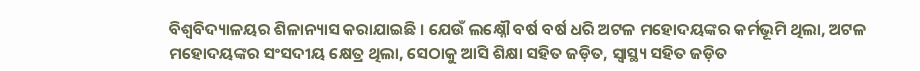ବିଶ୍ୱବିଦ୍ୟାଳୟର ଶିଳାନ୍ୟାସ କରାଯାଇଛି । ଯେଉଁ ଲକ୍ଷ୍ନୌ ବର୍ଷ ବର୍ଷ ଧରି ଅଟଳ ମହୋଦୟଙ୍କର କର୍ମଭୂମି ଥିଲା, ଅଟଳ ମହୋଦୟଙ୍କର ସଂସଦୀୟ କ୍ଷେତ୍ର ଥିଲା, ସେଠାକୁ ଆସି ଶିକ୍ଷା ସହିତ ଜଡ଼ିତ, ସ୍ୱାସ୍ଥ୍ୟ ସହିତ ଜଡ଼ିତ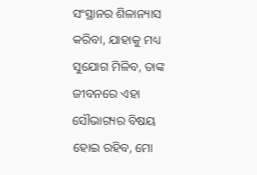ସଂସ୍ଥାନର ଶିଳାନ୍ୟାସ କରିବା, ଯାହାକୁ ମଧ୍ୟ ସୁଯୋଗ ମିଳିବ, ତାଙ୍କ ଜୀବନରେ ଏହା ସୌଭାଗ୍ୟର ବିଷୟ ହୋଇ ରହିବ, ମୋ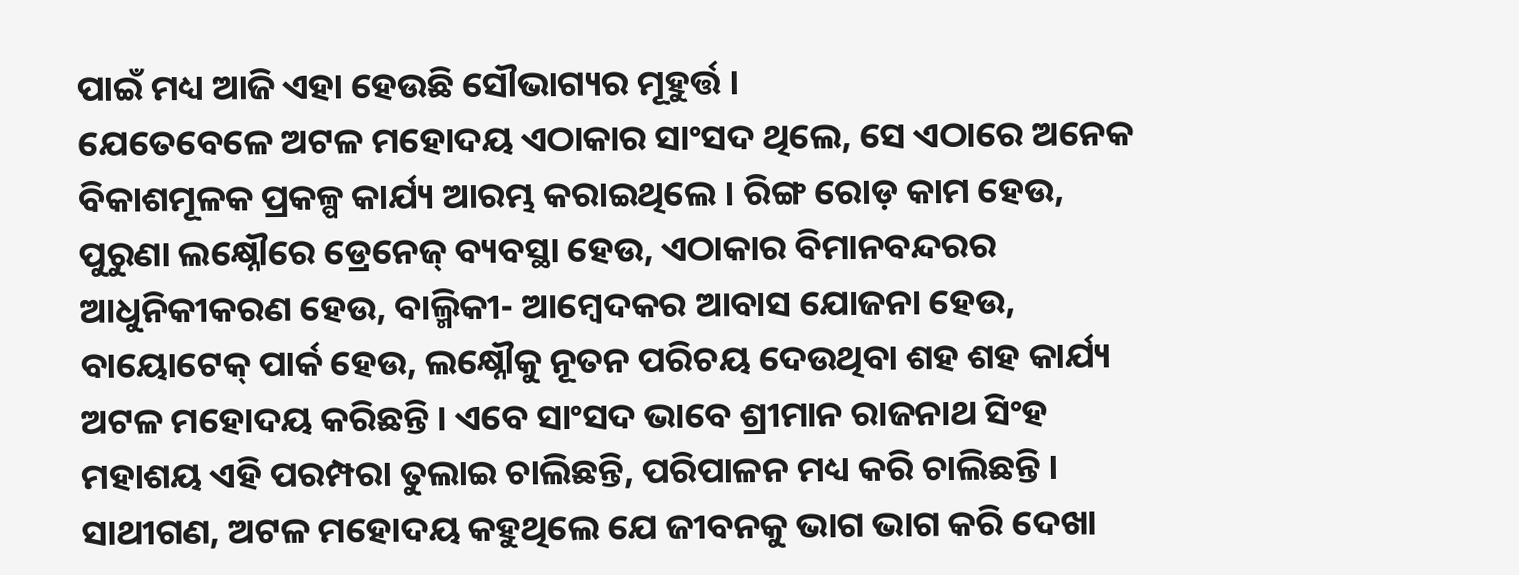ପାଇଁ ମଧ୍ୟ ଆଜି ଏହା ହେଉଛି ସୌଭାଗ୍ୟର ମୂହୁର୍ତ୍ତ ।
ଯେତେବେଳେ ଅଟଳ ମହୋଦୟ ଏଠାକାର ସାଂସଦ ଥିଲେ, ସେ ଏଠାରେ ଅନେକ ବିକାଶମୂଳକ ପ୍ରକଳ୍ପ କାର୍ଯ୍ୟ ଆରମ୍ଭ କରାଇଥିଲେ । ରିଙ୍ଗ ରୋଡ଼ କାମ ହେଉ, ପୁରୁଣା ଲକ୍ଷ୍ନୌରେ ଡ୍ରେନେଜ୍ ବ୍ୟବସ୍ଥା ହେଉ, ଏଠାକାର ବିମାନବନ୍ଦରର ଆଧୁନିକୀକରଣ ହେଉ, ବାଲ୍ମିକୀ- ଆମ୍ବେଦକର ଆବାସ ଯୋଜନା ହେଉ, ବାୟୋଟେକ୍ ପାର୍କ ହେଉ, ଲକ୍ଷ୍ନୌକୁ ନୂତନ ପରିଚୟ ଦେଉଥିବା ଶହ ଶହ କାର୍ଯ୍ୟ ଅଟଳ ମହୋଦୟ କରିଛନ୍ତି । ଏବେ ସାଂସଦ ଭାବେ ଶ୍ରୀମାନ ରାଜନାଥ ସିଂହ ମହାଶୟ ଏହି ପରମ୍ପରା ତୁଲାଇ ଚାଲିଛନ୍ତି, ପରିପାଳନ ମଧ୍ୟ କରି ଚାଲିଛନ୍ତି ।
ସାଥୀଗଣ, ଅଟଳ ମହୋଦୟ କହୁଥିଲେ ଯେ ଜୀବନକୁ ଭାଗ ଭାଗ କରି ଦେଖା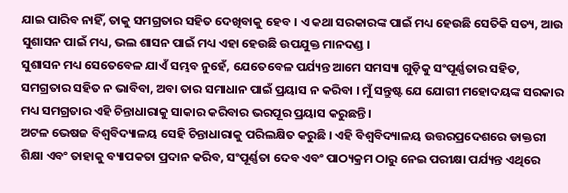ଯାଇ ପାରିବ ନାହିଁ, ତାକୁ ସମଗ୍ରତାର ସହିତ ଦେଖିବାକୁ ହେବ । ଏ କଥା ସରକାରଙ୍କ ପାଇଁ ମଧ୍ୟ ହେଉଛି ସେତିକି ସତ୍ୟ, ଆଉ ସୁଶାସନ ପାଇଁ ମଧ୍ୟ, ଭଲ ଶାସନ ପାଇଁ ମଧ୍ୟ ଏହା ହେଉଛି ଉପଯୁକ୍ତ ମାନଦଣ୍ଡ ।
ସୁଶାସନ ମଧ୍ୟ ସେତେବେଳ ଯାଏଁ ସମ୍ଭବ ନୁହେଁ, ଯେତେବେଳ ପର୍ଯ୍ୟନ୍ତ ଆମେ ସମସ୍ୟା ଗୁଡ଼ିକୁ ସଂପୂର୍ଣ୍ଣତାର ସହିତ, ସମଗ୍ରତାର ସହିତ ନ ଭାବିବା, ଅବା ତାର ସମାଧାନ ପାଇଁ ପ୍ରୟାସ ନ କରିବା । ମୁଁ ସନ୍ତୁଷ୍ଟ ଯେ ଯୋଗୀ ମହୋଦୟଙ୍କ ସରକାର ମଧ୍ୟ ସମଗ୍ରତାର ଏହି ଚିନ୍ତାଧାରାକୁ ସାକାର କରିବାର ଭରପୂର ପ୍ରୟାସ କରୁଛନ୍ତି ।
ଅଟଳ ଭେଷଜ ବିଶ୍ୱବିଦ୍ୟାଳୟ ସେହି ଚିନ୍ତାଧାରାକୁ ପରିଲକ୍ଷିତ କରୁଛି । ଏହି ବିଶ୍ୱବିଦ୍ୟାଳୟ ଉତ୍ତରପ୍ରଦେଶରେ ଡାକ୍ତରୀ ଶିକ୍ଷା ଏବଂ ତାହାକୁ ବ୍ୟାପକତା ପ୍ରଦାନ କରିବ, ସଂପୂର୍ଣ୍ଣତା ଦେବ ଏବଂ ପାଠ୍ୟକ୍ରମ ଠାରୁ ନେଇ ପରୀକ୍ଷା ପର୍ଯ୍ୟନ୍ତ ଏଥିରେ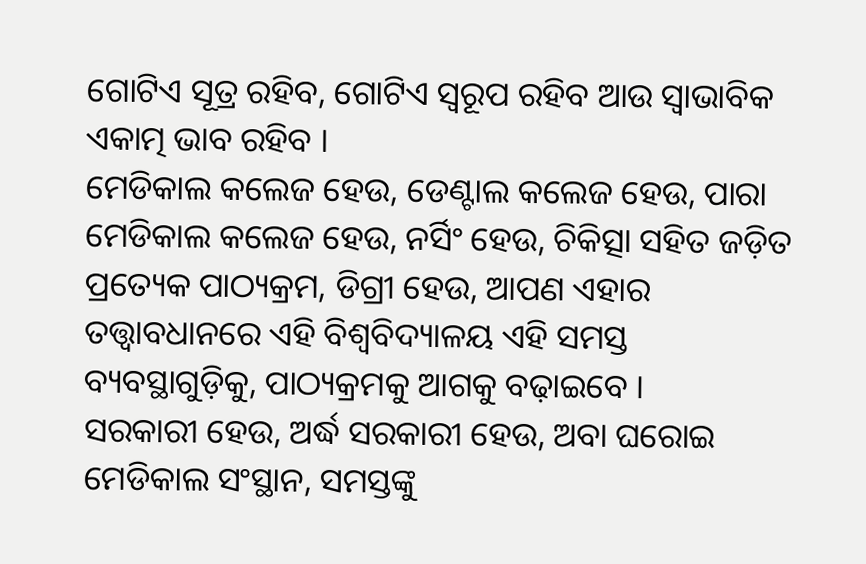ଗୋଟିଏ ସୂତ୍ର ରହିବ, ଗୋଟିଏ ସ୍ୱରୂପ ରହିବ ଆଉ ସ୍ୱାଭାବିକ ଏକାତ୍ମ ଭାବ ରହିବ ।
ମେଡିକାଲ କଲେଜ ହେଉ, ଡେଣ୍ଟାଲ କଲେଜ ହେଉ, ପାରା ମେଡିକାଲ କଲେଜ ହେଉ, ନର୍ସିଂ ହେଉ, ଚିକିତ୍ସା ସହିତ ଜଡ଼ିତ ପ୍ରତ୍ୟେକ ପାଠ୍ୟକ୍ରମ, ଡିଗ୍ରୀ ହେଉ, ଆପଣ ଏହାର ତତ୍ତ୍ଵାବଧାନରେ ଏହି ବିଶ୍ୱବିଦ୍ୟାଳୟ ଏହି ସମସ୍ତ ବ୍ୟବସ୍ଥାଗୁଡ଼ିକୁ, ପାଠ୍ୟକ୍ରମକୁ ଆଗକୁ ବଢ଼ାଇବେ ।
ସରକାରୀ ହେଉ, ଅର୍ଦ୍ଧ ସରକାରୀ ହେଉ, ଅବା ଘରୋଇ ମେଡିକାଲ ସଂସ୍ଥାନ, ସମସ୍ତଙ୍କୁ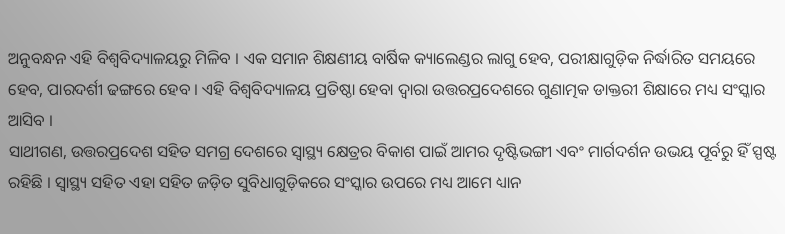ଅନୁବନ୍ଧନ ଏହି ବିଶ୍ୱବିଦ୍ୟାଳୟରୁ ମିଳିବ । ଏକ ସମାନ ଶିକ୍ଷଣୀୟ ବାର୍ଷିକ କ୍ୟାଲେଣ୍ଡର ଲାଗୁ ହେବ, ପରୀକ୍ଷାଗୁଡ଼ିକ ନିର୍ଦ୍ଧାରିତ ସମୟରେ ହେବ, ପାରଦର୍ଶୀ ଢଙ୍ଗରେ ହେବ । ଏହି ବିଶ୍ୱବିଦ୍ୟାଳୟ ପ୍ରତିଷ୍ଠା ହେବା ଦ୍ୱାରା ଉତ୍ତରପ୍ରଦେଶରେ ଗୁଣାତ୍ମକ ଡାକ୍ତରୀ ଶିକ୍ଷାରେ ମଧ୍ୟ ସଂସ୍କାର ଆସିବ ।
ସାଥୀଗଣ, ଉତ୍ତରପ୍ରଦେଶ ସହିତ ସମଗ୍ର ଦେଶରେ ସ୍ୱାସ୍ଥ୍ୟ କ୍ଷେତ୍ରର ବିକାଶ ପାଇଁ ଆମର ଦୃଷ୍ଟିଭଙ୍ଗୀ ଏବଂ ମାର୍ଗଦର୍ଶନ ଉଭୟ ପୂର୍ବରୁ ହିଁ ସ୍ପଷ୍ଟ ରହିଛି । ସ୍ୱାସ୍ଥ୍ୟ ସହିତ ଏହା ସହିତ ଜଡ଼ିତ ସୁବିଧାଗୁଡ଼ିକରେ ସଂସ୍କାର ଉପରେ ମଧ୍ୟ ଆମେ ଧ୍ୟାନ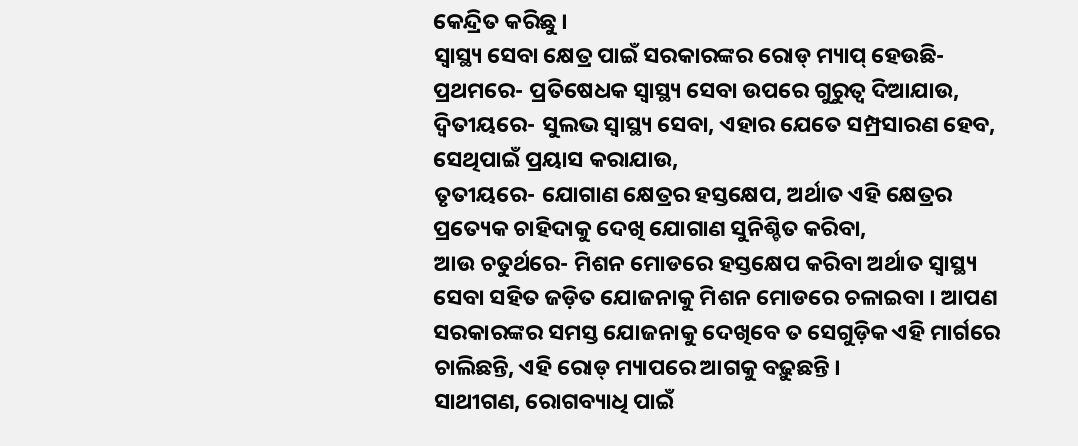କେନ୍ଦ୍ରିତ କରିଛୁ ।
ସ୍ୱାସ୍ଥ୍ୟ ସେବା କ୍ଷେତ୍ର ପାଇଁ ସରକାରଙ୍କର ରୋଡ୍ ମ୍ୟାପ୍ ହେଉଛି-
ପ୍ରଥମରେ- ପ୍ରତିଷେଧକ ସ୍ୱାସ୍ଥ୍ୟ ସେବା ଉପରେ ଗୁରୁତ୍ୱ ଦିଆଯାଉ,
ଦ୍ୱିତୀୟରେ- ସୁଲଭ ସ୍ୱାସ୍ଥ୍ୟ ସେବା, ଏହାର ଯେତେ ସମ୍ପ୍ରସାରଣ ହେବ, ସେଥିପାଇଁ ପ୍ରୟାସ କରାଯାଉ,
ତୃତୀୟରେ- ଯୋଗାଣ କ୍ଷେତ୍ରର ହସ୍ତକ୍ଷେପ, ଅର୍ଥାତ ଏହି କ୍ଷେତ୍ରର ପ୍ରତ୍ୟେକ ଚାହିଦାକୁ ଦେଖି ଯୋଗାଣ ସୁନିଶ୍ଚିତ କରିବା,
ଆଉ ଚତୁର୍ଥରେ- ମିଶନ ମୋଡରେ ହସ୍ତକ୍ଷେପ କରିବା ଅର୍ଥାତ ସ୍ୱାସ୍ଥ୍ୟ ସେବା ସହିତ ଜଡ଼ିତ ଯୋଜନାକୁ ମିଶନ ମୋଡରେ ଚଳାଇବା । ଆପଣ ସରକାରଙ୍କର ସମସ୍ତ ଯୋଜନାକୁ ଦେଖିବେ ତ ସେଗୁଡ଼ିକ ଏହି ମାର୍ଗରେ ଚାଲିଛନ୍ତି, ଏହି ରୋଡ୍ ମ୍ୟାପରେ ଆଗକୁ ବଢ଼ୁଛନ୍ତି ।
ସାଥୀଗଣ, ରୋଗବ୍ୟାଧି ପାଇଁ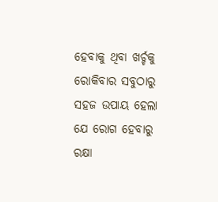ହେବାକୁ ଥିବା ଖର୍ଚ୍ଚକୁ ରୋକିବାର ସବୁଠାରୁ ସହଜ ଉପାୟ ହେଲା ଯେ ରୋଗ ହେବାରୁ ରକ୍ଷା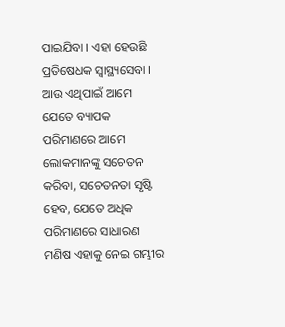ପାଇଯିବା । ଏହା ହେଉଛି ପ୍ରତିଷେଧକ ସ୍ୱାସ୍ଥ୍ୟସେବା । ଆଉ ଏଥିପାଇଁ ଆମେ ଯେତେ ବ୍ୟାପକ ପରିମାଣରେ ଆମେ ଲୋକମାନଙ୍କୁ ସଚେତନ କରିବା, ସଚେତନତା ସୃଷ୍ଟି ହେବ, ଯେତେ ଅଧିକ ପରିମାଣରେ ସାଧାରଣ ମଣିଷ ଏହାକୁ ନେଇ ଗମ୍ଭୀର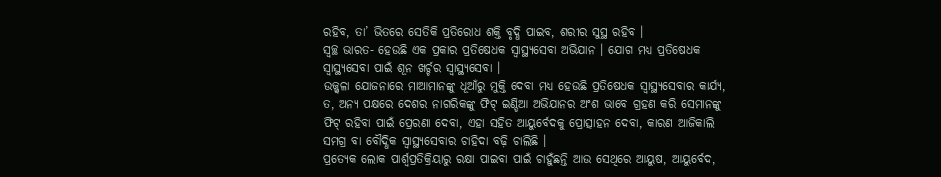ରହିବ, ତା’ ଭିତରେ ସେତିକି ପ୍ରତିରୋଧ ଶକ୍ତି ବୃଦ୍ଧି ପାଇବ, ଶରୀର ସୁସ୍ଥ ରହିବ ।
ସ୍ୱଚ୍ଛ ଭାରତ- ହେଉଛି ଏକ ପ୍ରକାର ପ୍ରତିଷେଧକ ସ୍ୱାସ୍ଥ୍ୟସେବା ଅଭିଯାନ । ଯୋଗ ମଧ୍ୟ ପ୍ରତିଷେଧକ ସ୍ୱାସ୍ଥ୍ୟସେବା ପାଇଁ ଶୂନ ଖର୍ଚ୍ଚର ସ୍ୱାସ୍ଥ୍ୟସେବା ।
ଉଜ୍ଜ୍ୱଳା ଯୋଜନାରେ ମାଆମାନଙ୍କୁ ଧୂଆଁରୁ ମୁକ୍ତି ଦେବା ମଧ୍ୟ ହେଉଛି ପ୍ରତିଷେଧକ ସ୍ୱାସ୍ଥ୍ୟସେବାର କାର୍ଯ୍ୟ, ତ, ଅନ୍ୟ ପକ୍ଷରେ ଦେଶର ନାଗରିକଙ୍କୁ ଫିଟ୍ ଇଣ୍ଡିଆ ଅଭିଯାନର ଅଂଶ ଭାବେ ଗ୍ରହଣ କରି ସେମାନଙ୍କୁ ଫିଟ୍ ରହିବା ପାଇଁ ପ୍ରେରଣା ଦେବା, ଏହା ସହିତ ଆୟୁର୍ବେଦକୁ ପ୍ରୋତ୍ସାହନ ଦେବା, କାରଣ ଆଜିକାଲି ସମଗ୍ର ବା ବୌଦ୍ଧିକ ସ୍ୱାସ୍ଥ୍ୟସେବାର ଚାହିଦା ବଢ଼ି ଚାଲିଛି ।
ପ୍ରତ୍ୟେକ ଲୋକ ପାର୍ଶ୍ଵପ୍ରତିକ୍ରିୟାରୁ ରକ୍ଷା ପାଇବା ପାଇଁ ଚାହୁଁଛନ୍ତି ଆଉ ସେଥିରେ ଆୟୁଷ, ଆୟୁର୍ବେଦ,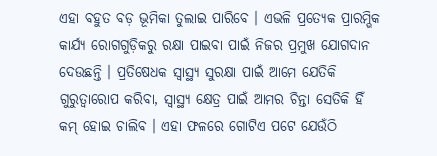ଏହା ବହୁତ ବଡ଼ ଭୂମିକା ତୁଲାଇ ପାରିବେ । ଏଭଳି ପ୍ରତ୍ୟେକ ପ୍ରାରମ୍ଭିକ କାର୍ଯ୍ୟ ରୋଗଗୁଡ଼ିକରୁ ରକ୍ଷା ପାଇବା ପାଇଁ ନିଜର ପ୍ରମୁଖ ଯୋଗଦାନ ଦେଉଛନ୍ତି । ପ୍ରତିଷେଧକ ସ୍ୱାସ୍ଥ୍ୟ ସୁରକ୍ଷା ପାଇଁ ଆମେ ଯେତିକି ଗୁରୁତ୍ୱାରୋପ କରିବା, ସ୍ୱାସ୍ଥ୍ୟ କ୍ଷେତ୍ର ପାଇଁ ଆମର ଚିନ୍ତା ସେତିକି ହିଁ କମ୍ ହୋଇ ଚାଲିବ । ଏହା ଫଳରେ ଗୋଟିଏ ପଟେ ଯେଉଁଠି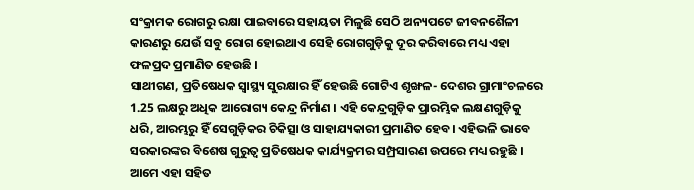ସଂକ୍ରାମକ ରୋଗରୁ ରକ୍ଷା ପାଇବାରେ ସହାୟତା ମିଳୁଛି ସେଠି ଅନ୍ୟପଟେ ଜୀବନଶୈଳୀ କାରଣରୁ ଯେଉଁ ସବୁ ରୋଗ ହୋଇଥାଏ ସେହି ରୋଗଗୁଡ଼ିକୁ ଦୂର କରିବାରେ ମଧ୍ୟ ଏହା ଫଳପ୍ରଦ ପ୍ରମାଣିତ ହେଉଛି ।
ସାଥୀଗଣ, ପ୍ରତିଷେଧକ ସ୍ୱାସ୍ଥ୍ୟ ସୁରକ୍ଷାର ହିଁ ହେଉଛି ଗୋଟିଏ ଶୃଙ୍ଖଳ- ଦେଶର ଗ୍ରାମାଂଚଳରେ 1.25 ଲକ୍ଷରୁ ଅଧିକ ଆରୋଗ୍ୟ କେନ୍ଦ୍ର ନିର୍ମାଣ । ଏହି କେନ୍ଦ୍ରଗୁଡ଼ିକ ପ୍ରାରମ୍ଭିକ ଲକ୍ଷଣଗୁଡ଼ିକୁ ଧରି, ଆରମ୍ଭରୁ ହିଁ ସେଗୁଡ଼ିକର ଚିକିତ୍ସା ଓ ସାହାଯ୍ୟକାରୀ ପ୍ରମାଣିତ ହେବ। ଏହିଭଳି ଭାବେ ସରକାରଙ୍କର ବିଶେଷ ଗୁରୁତ୍ୱ ପ୍ରତିଷେଧକ କାର୍ଯ୍ୟକ୍ରମର ସମ୍ପ୍ରସାରଣ ଉପରେ ମଧ୍ୟ ରହୁଛି । ଆମେ ଏହା ସହିତ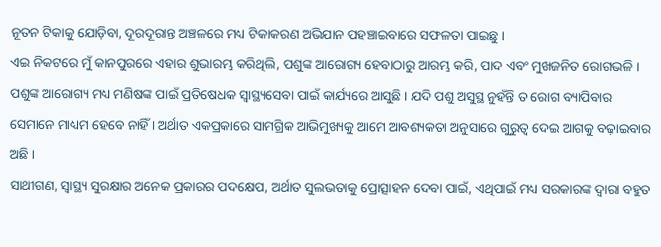ନୂତନ ଟିକାକୁ ଯୋଡ଼ିବା, ଦୂରଦୂରାନ୍ତ ଅଞ୍ଚଳରେ ମଧ୍ୟ ଟିକାକରଣ ଅଭିଯାନ ପହଞ୍ଚାଇବାରେ ସଫଳତା ପାଇଛୁ ।
ଏଇ ନିକଟରେ ମୁଁ କାନପୁରରେ ଏହାର ଶୁଭାରମ୍ଭ କରିଥିଲି, ପଶୁଙ୍କ ଆରୋଗ୍ୟ ହେବାଠାରୁ ଆରମ୍ଭ କରି, ପାଦ ଏବଂ ମୁଖଜନିତ ରୋଗଭଳି । ପଶୁଙ୍କ ଆରୋଗ୍ୟ ମଧ୍ୟ ମଣିଷଙ୍କ ପାଇଁ ପ୍ରତିଷେଧକ ସ୍ୱାସ୍ଥ୍ୟସେବା ପାଇଁ କାର୍ଯ୍ୟରେ ଆସୁଛି । ଯଦି ପଶୁ ଅସୁସ୍ଥ ନୁହଁନ୍ତି ତ ରୋଗ ବ୍ୟାପିବାର ସେମାନେ ମାଧ୍ୟମ ହେବେ ନାହିଁ । ଅର୍ଥାତ ଏକପ୍ରକାରେ ସାମଗ୍ରିକ ଆଭିମୁଖ୍ୟକୁ ଆମେ ଆବଶ୍ୟକତା ଅନୁସାରେ ଗୁରୁତ୍ୱ ଦେଇ ଆଗକୁ ବଢ଼ାଇବାର ଅଛି ।
ସାଥୀଗଣ, ସ୍ୱାସ୍ଥ୍ୟ ସୁରକ୍ଷାର ଅନେକ ପ୍ରକାରର ପଦକ୍ଷେପ, ଅର୍ଥାତ ସୁଲଭତାକୁ ପ୍ରୋତ୍ସାହନ ଦେବା ପାଇଁ, ଏଥିପାଇଁ ମଧ୍ୟ ସରକାରଙ୍କ ଦ୍ୱାରା ବହୁତ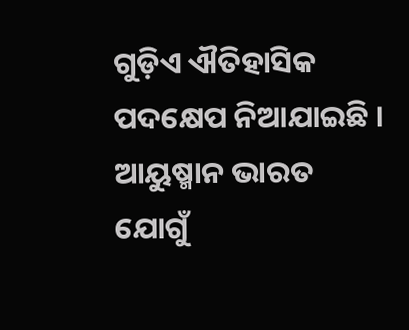ଗୁଡ଼ିଏ ଐତିହାସିକ ପଦକ୍ଷେପ ନିଆଯାଇଛି ।
ଆୟୁଷ୍ମାନ ଭାରତ ଯୋଗୁଁ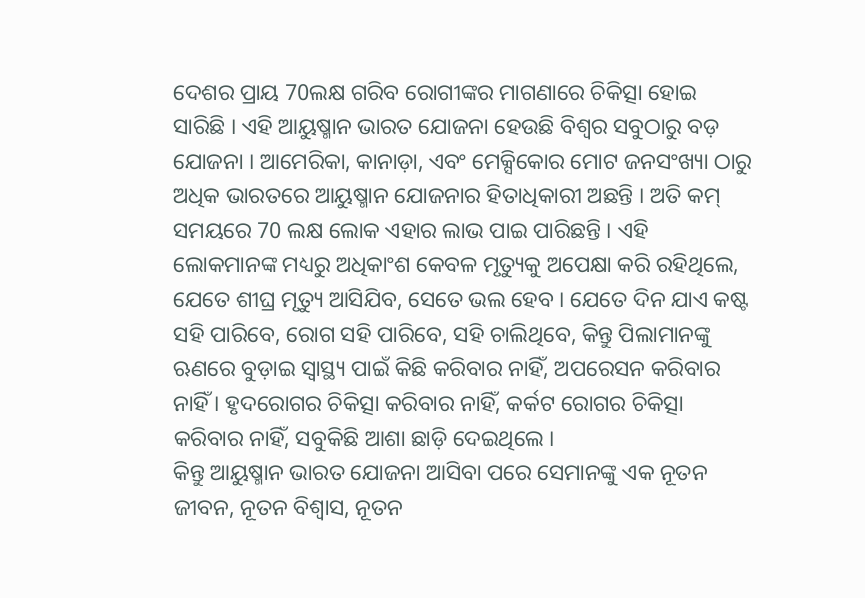ଦେଶର ପ୍ରାୟ 70ଲକ୍ଷ ଗରିବ ରୋଗୀଙ୍କର ମାଗଣାରେ ଚିକିତ୍ସା ହୋଇ ସାରିଛି । ଏହି ଆୟୁଷ୍ମାନ ଭାରତ ଯୋଜନା ହେଉଛି ବିଶ୍ୱର ସବୁଠାରୁ ବଡ଼ ଯୋଜନା । ଆମେରିକା, କାନାଡ଼ା, ଏବଂ ମେକ୍ସିକୋର ମୋଟ ଜନସଂଖ୍ୟା ଠାରୁ ଅଧିକ ଭାରତରେ ଆୟୁଷ୍ମାନ ଯୋଜନାର ହିତାଧିକାରୀ ଅଛନ୍ତି । ଅତି କମ୍ ସମୟରେ 70 ଲକ୍ଷ ଲୋକ ଏହାର ଲାଭ ପାଇ ପାରିଛନ୍ତି । ଏହି ଲୋକମାନଙ୍କ ମଧ୍ୟରୁ ଅଧିକାଂଶ କେବଳ ମୃତ୍ୟୁକୁ ଅପେକ୍ଷା କରି ରହିଥିଲେ, ଯେତେ ଶୀଘ୍ର ମୃତ୍ୟୁ ଆସିଯିବ, ସେତେ ଭଲ ହେବ । ଯେତେ ଦିନ ଯାଏ କଷ୍ଟ ସହି ପାରିବେ, ରୋଗ ସହି ପାରିବେ, ସହି ଚାଲିଥିବେ, କିନ୍ତୁ ପିଲାମାନଙ୍କୁ ଋଣରେ ବୁଡ଼ାଇ ସ୍ୱାସ୍ଥ୍ୟ ପାଇଁ କିଛି କରିବାର ନାହିଁ, ଅପରେସନ କରିବାର ନାହିଁ । ହୃଦରୋଗର ଚିକିତ୍ସା କରିବାର ନାହିଁ, କର୍କଟ ରୋଗର ଚିକିତ୍ସା କରିବାର ନାହିଁ, ସବୁକିଛି ଆଶା ଛାଡ଼ି ଦେଇଥିଲେ ।
କିନ୍ତୁ ଆୟୁଷ୍ମାନ ଭାରତ ଯୋଜନା ଆସିବା ପରେ ସେମାନଙ୍କୁ ଏକ ନୂତନ ଜୀବନ, ନୂତନ ବିଶ୍ୱାସ, ନୂତନ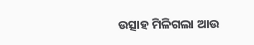ଉତ୍ସାହ ମିଳିଗଲା ଆଉ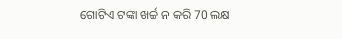ଗୋଟିଏ ଟଙ୍କା ଖର୍ଚ୍ଚ ନ କରି 70 ଲକ୍ଷ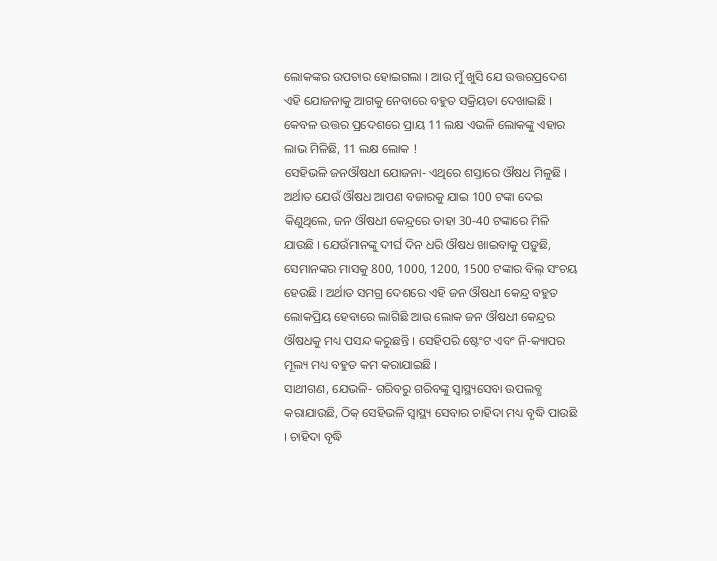ଲୋକଙ୍କର ଉପଚାର ହୋଇଗଲା । ଆଉ ମୁଁ ଖୁସି ଯେ ଉତ୍ତରପ୍ରଦେଶ ଏହି ଯୋଜନାକୁ ଆଗକୁ ନେବାରେ ବହୁତ ସକ୍ରିୟତା ଦେଖାଇଛି । କେବଳ ଉତ୍ତର ପ୍ରଦେଶରେ ପ୍ରାୟ 11 ଲକ୍ଷ ଏଭଳି ଲୋକଙ୍କୁ ଏହାର ଲାଭ ମିଳିଛି, 11 ଲକ୍ଷ ଲୋକ !
ସେହିଭଳି ଜନଔଷଧୀ ଯୋଜନା- ଏଥିରେ ଶସ୍ତାରେ ଔଷଧ ମିଳୁଛି । ଅର୍ଥାତ ଯେଉଁ ଔଷଧ ଆପଣ ବଜାରକୁ ଯାଇ 100 ଟଙ୍କା ଦେଇ କିଣୁଥିଲେ, ଜନ ଔଷଧୀ କେନ୍ଦ୍ରରେ ତାହା 30-40 ଟଙ୍କାରେ ମିଳି ଯାଉଛି । ଯେଉଁମାନଙ୍କୁ ଦୀର୍ଘ ଦିନ ଧରି ଔଷଧ ଖାଇବାକୁ ପଡ଼ୁଛି, ସେମାନଙ୍କର ମାସକୁ 800, 1000, 1200, 1500 ଟଙ୍କାର ବିଲ୍ ସଂଚୟ ହେଉଛି । ଅର୍ଥାତ ସମଗ୍ର ଦେଶରେ ଏହି ଜନ ଔଷଧୀ କେନ୍ଦ୍ର ବହୁତ ଲୋକପ୍ରିୟ ହେବାରେ ଲାଗିଛି ଆଉ ଲୋକ ଜନ ଔଷଧୀ କେନ୍ଦ୍ରର ଔଷଧକୁ ମଧ୍ୟ ପସନ୍ଦ କରୁଛନ୍ତି । ସେହିପରି ଷ୍ଟେଂଟ ଏବଂ ନି-କ୍ୟାପର ମୂଲ୍ୟ ମଧ୍ୟ ବହୁତ କମ କରାଯାଇଛି ।
ସାଥୀଗଣ, ଯେଭଳି- ଗରିବରୁ ଗରିବଙ୍କୁ ସ୍ୱାସ୍ଥ୍ୟସେବା ଉପଲବ୍ଧ କରାଯାଉଛି, ଠିକ୍ ସେହିଭଳି ସ୍ୱାସ୍ଥ୍ୟ ସେବାର ଚାହିଦା ମଧ୍ୟ ବୃଦ୍ଧି ପାଉଛି । ଚାହିଦା ବୃଦ୍ଧି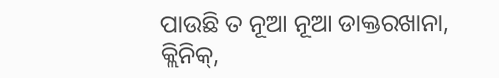ପାଉଛି ତ ନୂଆ ନୂଆ ଡାକ୍ତରଖାନା, କ୍ଲିନିକ୍,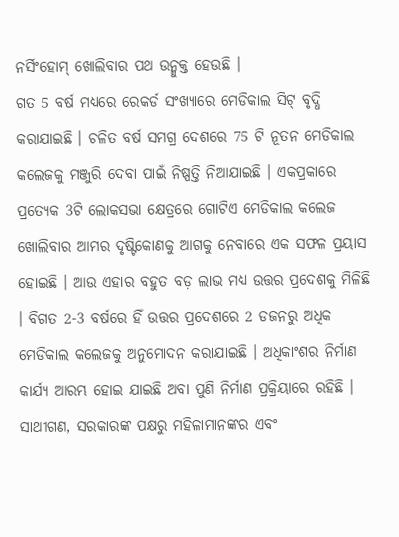ନର୍ସିଂହୋମ୍ ଖୋଲିବାର ପଥ ଉନ୍ମୁକ୍ତ ହେଉଛି ।
ଗତ 5 ବର୍ଷ ମଧ୍ୟରେ ରେକର୍ଡ ସଂଖ୍ୟାରେ ମେଡିକାଲ ସିଟ୍ ବୃଦ୍ଧି କରାଯାଇଛି । ଚଳିତ ବର୍ଷ ସମଗ୍ର ଦେଶରେ 75 ଟି ନୂତନ ମେଡିକାଲ କଲେଜକୁ ମଞ୍ଜୁରି ଦେବା ପାଇଁ ନିଷ୍ପତ୍ତି ନିଆଯାଇଛି । ଏକପ୍ରକାରେ ପ୍ରତ୍ୟେକ 3ଟି ଲୋକସଭା କ୍ଷେତ୍ରରେ ଗୋଟିଏ ମେଡିକାଲ କଲେଜ ଖୋଲିବାର ଆମର ଦୃଷ୍ଟିକୋଣକୁ ଆଗକୁ ନେବାରେ ଏକ ସଫଳ ପ୍ରୟାସ ହୋଇଛି । ଆଉ ଏହାର ବହୁତ ବଡ଼ ଲାଭ ମଧ୍ୟ ଉତ୍ତର ପ୍ରଦେଶକୁ ମିଳିଛି । ବିଗତ 2-3 ବର୍ଷରେ ହିଁ ଉତ୍ତର ପ୍ରଦେଶରେ 2 ଡଜନରୁ ଅଧିକ ମେଡିକାଲ କଲେଜକୁ ଅନୁମୋଦନ କରାଯାଇଛି । ଅଧିକାଂଶର ନିର୍ମାଣ କାର୍ଯ୍ୟ ଆରମ୍ଭ ହୋଇ ଯାଇଛି ଅବା ପୁଣି ନିର୍ମାଣ ପ୍ରକ୍ରିୟାରେ ରହିଛି ।
ସାଥୀଗଣ, ସରକାରଙ୍କ ପକ୍ଷରୁ ମହିଳାମାନଙ୍କର ଏବଂ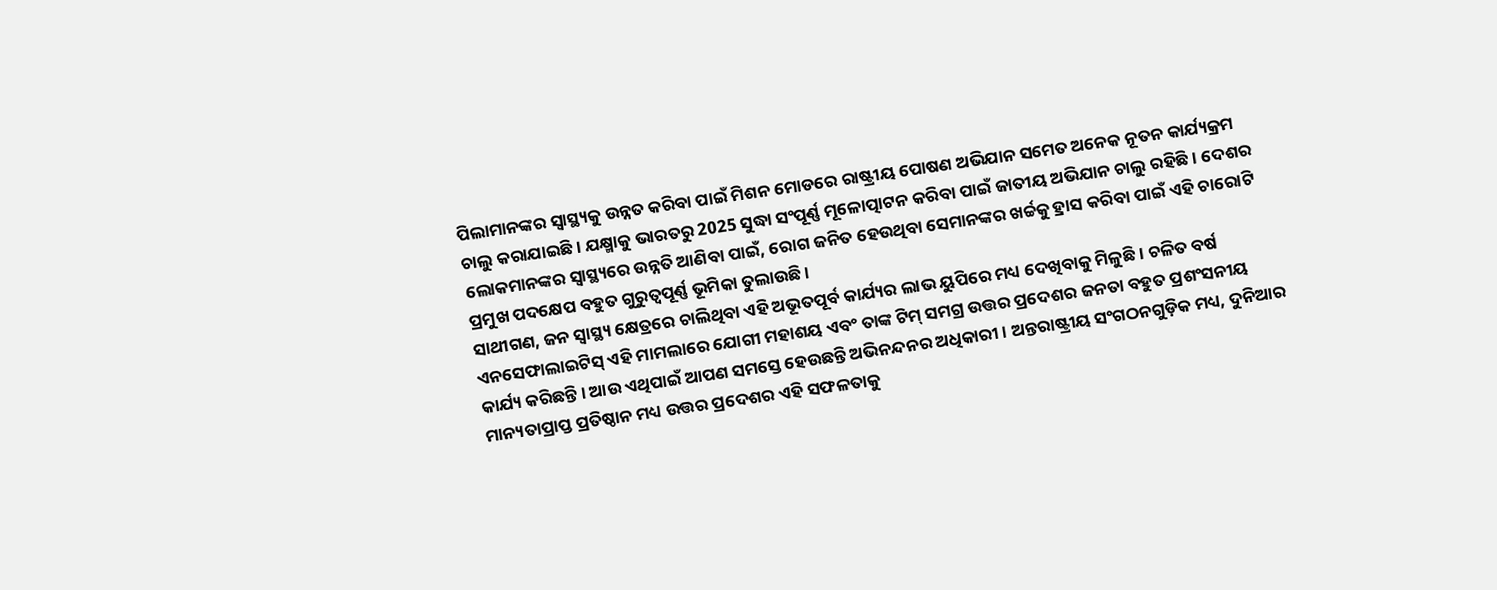ପିଲାମାନଙ୍କର ସ୍ୱାସ୍ଥ୍ୟକୁ ଉନ୍ନତ କରିବା ପାଇଁ ମିଶନ ମୋଡରେ ରାଷ୍ଟ୍ରୀୟ ପୋଷଣ ଅଭିଯାନ ସମେତ ଅନେକ ନୂତନ କାର୍ଯ୍ୟକ୍ରମ ଚାଲୁ କରାଯାଇଛି । ଯକ୍ଷ୍ମାକୁ ଭାରତରୁ 2025 ସୁଦ୍ଧା ସଂପୂର୍ଣ୍ଣ ମୂଳୋତ୍ପାଟନ କରିବା ପାଇଁ ଜାତୀୟ ଅଭିଯାନ ଚାଲୁ ରହିଛି । ଦେଶର ଲୋକମାନଙ୍କର ସ୍ୱାସ୍ଥ୍ୟରେ ଉନ୍ନତି ଆଣିବା ପାଇଁ, ରୋଗ ଜନିତ ହେଉଥିବା ସେମାନଙ୍କର ଖର୍ଚ୍ଚକୁ ହ୍ରାସ କରିବା ପାଇଁ ଏହି ଚାରୋଟି ପ୍ରମୁଖ ପଦକ୍ଷେପ ବହୁତ ଗୁରୁତ୍ୱପୂର୍ଣ୍ଣ ଭୂମିକା ତୁଲାଉଛି ।
ସାଥୀଗଣ, ଜନ ସ୍ୱାସ୍ଥ୍ୟ କ୍ଷେତ୍ରରେ ଚାଲିଥିବା ଏହି ଅଭୂତପୂର୍ବ କାର୍ଯ୍ୟର ଲାଭ ୟୁପିରେ ମଧ୍ୟ ଦେଖିବାକୁ ମିଳୁଛି । ଚଳିତ ବର୍ଷ ଏନସେଫାଲାଇଟିସ୍ ଏହି ମାମଲାରେ ଯୋଗୀ ମହାଶୟ ଏବଂ ତାଙ୍କ ଟିମ୍ ସମଗ୍ର ଉତ୍ତର ପ୍ରଦେଶର ଜନତା ବହୁତ ପ୍ରଶଂସନୀୟ କାର୍ଯ୍ୟ କରିଛନ୍ତି । ଆଉ ଏଥିପାଇଁ ଆପଣ ସମସ୍ତେ ହେଉଛନ୍ତି ଅଭିନନ୍ଦନର ଅଧିକାରୀ । ଅନ୍ତରାଷ୍ଟ୍ରୀୟ ସଂଗଠନଗୁଡ଼ିକ ମଧ୍ୟ, ଦୁନିଆର ମାନ୍ୟତାପ୍ରାପ୍ତ ପ୍ରତିଷ୍ଠାନ ମଧ୍ୟ ଉତ୍ତର ପ୍ରଦେଶର ଏହି ସଫଳତାକୁ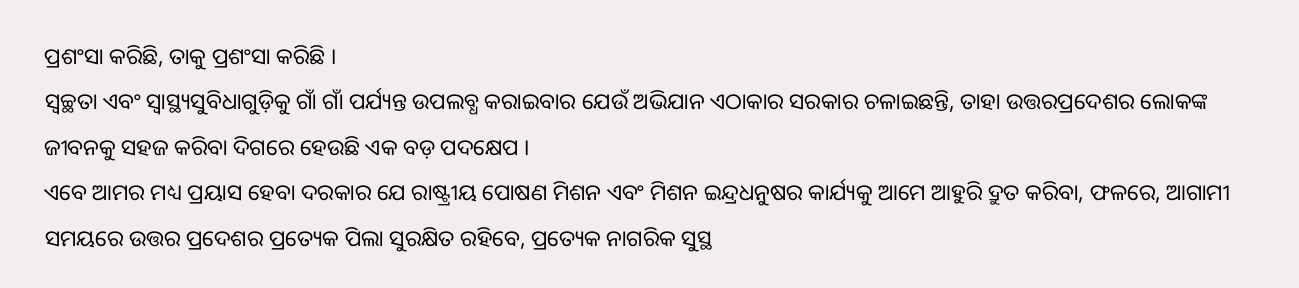ପ୍ରଶଂସା କରିଛି, ତାକୁ ପ୍ରଶଂସା କରିଛି ।
ସ୍ୱଚ୍ଛତା ଏବଂ ସ୍ୱାସ୍ଥ୍ୟସୁବିଧାଗୁଡ଼ିକୁ ଗାଁ ଗାଁ ପର୍ଯ୍ୟନ୍ତ ଉପଲବ୍ଧ କରାଇବାର ଯେଉଁ ଅଭିଯାନ ଏଠାକାର ସରକାର ଚଳାଇଛନ୍ତି, ତାହା ଉତ୍ତରପ୍ରଦେଶର ଲୋକଙ୍କ ଜୀବନକୁ ସହଜ କରିବା ଦିଗରେ ହେଉଛି ଏକ ବଡ଼ ପଦକ୍ଷେପ ।
ଏବେ ଆମର ମଧ୍ୟ ପ୍ରୟାସ ହେବା ଦରକାର ଯେ ରାଷ୍ଟ୍ରୀୟ ପୋଷଣ ମିଶନ ଏବଂ ମିଶନ ଇନ୍ଦ୍ରଧନୁଷର କାର୍ଯ୍ୟକୁ ଆମେ ଆହୁରି ଦ୍ରୁତ କରିବା, ଫଳରେ, ଆଗାମୀ ସମୟରେ ଉତ୍ତର ପ୍ରଦେଶର ପ୍ରତ୍ୟେକ ପିଲା ସୁରକ୍ଷିତ ରହିବେ, ପ୍ରତ୍ୟେକ ନାଗରିକ ସୁସ୍ଥ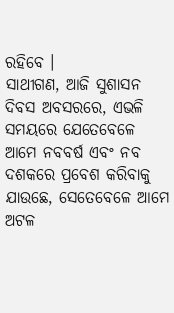ରହିବେ ।
ସାଥୀଗଣ, ଆଜି ସୁଶାସନ ଦିବସ ଅବସରରେ, ଏଭଳି ସମୟରେ ଯେତେବେଳେ ଆମେ ନବବର୍ଷ ଏବଂ ନବ ଦଶକରେ ପ୍ରବେଶ କରିବାକୁ ଯାଉଛେ, ସେତେବେଳେ ଆମେ ଅଟଳ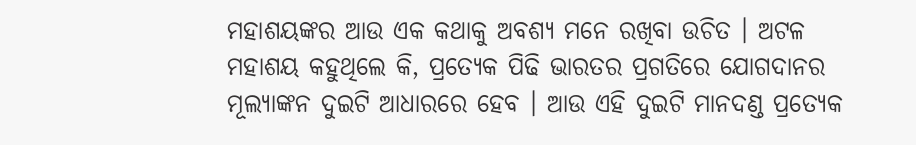ମହାଶୟଙ୍କର ଆଉ ଏକ କଥାକୁ ଅବଶ୍ୟ ମନେ ରଖିବା ଉଚିତ । ଅଟଳ ମହାଶୟ କହୁଥିଲେ କି, ପ୍ରତ୍ୟେକ ପିଢି ଭାରତର ପ୍ରଗତିରେ ଯୋଗଦାନର ମୂଲ୍ୟାଙ୍କନ ଦୁଇଟି ଆଧାରରେ ହେବ । ଆଉ ଏହି ଦୁଇଟି ମାନଦଣ୍ଡ ପ୍ରତ୍ୟେକ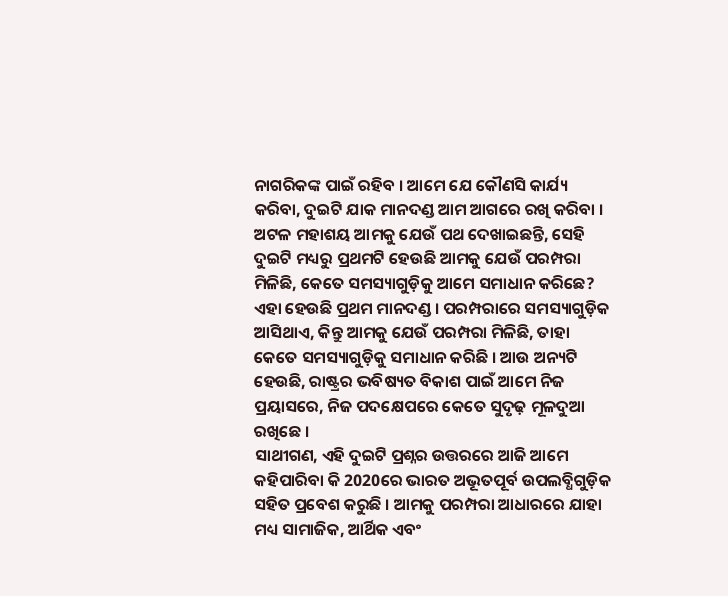ନାଗରିକଙ୍କ ପାଇଁ ରହିବ । ଆମେ ଯେ କୌଣସି କାର୍ଯ୍ୟ କରିବା, ଦୁଇଟି ଯାକ ମାନଦଣ୍ଡ ଆମ ଆଗରେ ରଖି କରିବା । ଅଟଳ ମହାଶୟ ଆମକୁ ଯେଉଁ ପଥ ଦେଖାଇଛନ୍ତି, ସେହି ଦୁଇଟି ମଧ୍ୟରୁ ପ୍ରଥମଟି ହେଉଛି ଆମକୁ ଯେଉଁ ପରମ୍ପରା ମିଳିଛି, କେତେ ସମସ୍ୟାଗୁଡ଼ିକୁ ଆମେ ସମାଧାନ କରିଛେ? ଏହା ହେଉଛି ପ୍ରଥମ ମାନଦଣ୍ଡ । ପରମ୍ପରାରେ ସମସ୍ୟାଗୁଡ଼ିକ ଆସିଥାଏ, କିନ୍ତୁ ଆମକୁ ଯେଉଁ ପରମ୍ପରା ମିଳିଛି, ତାହା କେତେ ସମସ୍ୟାଗୁଡ଼ିକୁ ସମାଧାନ କରିଛି । ଆଉ ଅନ୍ୟଟି ହେଉଛି, ରାଷ୍ଟ୍ରର ଭବିଷ୍ୟତ ବିକାଶ ପାଇଁ ଆମେ ନିଜ ପ୍ରୟାସରେ, ନିଜ ପଦକ୍ଷେପରେ କେତେ ସୁଦୃଢ଼ ମୂଳଦୁଆ ରଖିଛେ ।
ସାଥୀଗଣ, ଏହି ଦୁଇଟି ପ୍ରଶ୍ନର ଉତ୍ତରରେ ଆଜି ଆମେ କହିପାରିବା କି 2020ରେ ଭାରତ ଅଭୂତପୂର୍ବ ଉପଲବ୍ଧିଗୁଡ଼ିକ ସହିତ ପ୍ରବେଶ କରୁଛି । ଆମକୁ ପରମ୍ପରା ଆଧାରରେ ଯାହା ମଧ୍ୟ ସାମାଜିକ, ଆର୍ଥିକ ଏବଂ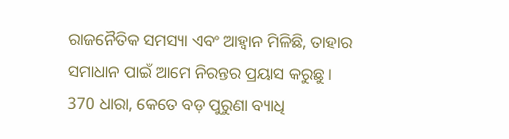ରାଜନୈତିକ ସମସ୍ୟା ଏବଂ ଆହ୍ୱାନ ମିଳିଛି, ତାହାର ସମାଧାନ ପାଇଁ ଆମେ ନିରନ୍ତର ପ୍ରୟାସ କରୁଛୁ ।
370 ଧାରା, କେତେ ବଡ଼ ପୁରୁଣା ବ୍ୟାଧି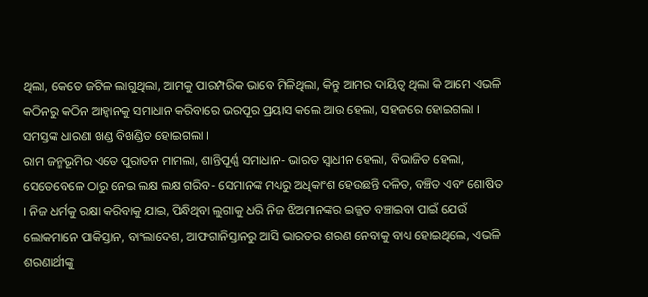ଥିଲା, କେତେ ଜଟିଳ ଲାଗୁଥିଲା, ଆମକୁ ପାରମ୍ପରିକ ଭାବେ ମିଳିଥିଲା, କିନ୍ତୁ ଆମର ଦାୟିତ୍ୱ ଥିଲା କି ଆମେ ଏଭଳି କଠିନରୁ କଠିନ ଆହ୍ୱାନକୁ ସମାଧାନ କରିବାରେ ଭରପୂର ପ୍ରୟାସ କଲେ ଆଉ ହେଲା, ସହଜରେ ହୋଇଗଲା । ସମସ୍ତଙ୍କ ଧାରଣା ଖଣ୍ଡ ବିଖଣ୍ଡିତ ହୋଇଗଲା ।
ରାମ ଜନ୍ମଭୂମିର ଏତେ ପୁରାତନ ମାମଲା, ଶାନ୍ତିପୂର୍ଣ୍ଣ ସମାଧାନ- ଭାରତ ସ୍ୱାଧୀନ ହେଲା, ବିଭାଜିତ ହେଲା, ସେତେବେଳେ ଠାରୁ ନେଇ ଲକ୍ଷ ଲକ୍ଷ ଗରିବ- ସେମାନଙ୍କ ମଧ୍ୟରୁ ଅଧିକାଂଶ ହେଉଛନ୍ତି ଦଳିତ, ବଞ୍ଚିତ ଏବଂ ଶୋଷିତ । ନିଜ ଧର୍ମକୁ ରକ୍ଷା କରିବାକୁ ଯାଇ, ପିନ୍ଧିଥିବା ଲୁଗାକୁ ଧରି ନିଜ ଝିଅମାନଙ୍କର ଇଜ୍ଜତ ବଞ୍ଚାଇବା ପାଇଁ ଯେଉଁ ଲୋକମାନେ ପାକିସ୍ତାନ, ବାଂଲାଦେଶ, ଆଫଗାନିସ୍ତାନରୁ ଆସି ଭାରତର ଶରଣ ନେବାକୁ ବାଧ୍ୟ ହୋଇଥିଲେ, ଏଭଳି ଶରଣାର୍ଥୀଙ୍କୁ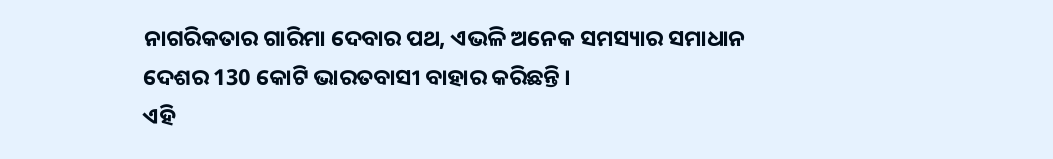ନାଗରିକତାର ଗାରିମା ଦେବାର ପଥ, ଏଭଳି ଅନେକ ସମସ୍ୟାର ସମାଧାନ ଦେଶର 130 କୋଟି ଭାରତବାସୀ ବାହାର କରିଛନ୍ତି ।
ଏହି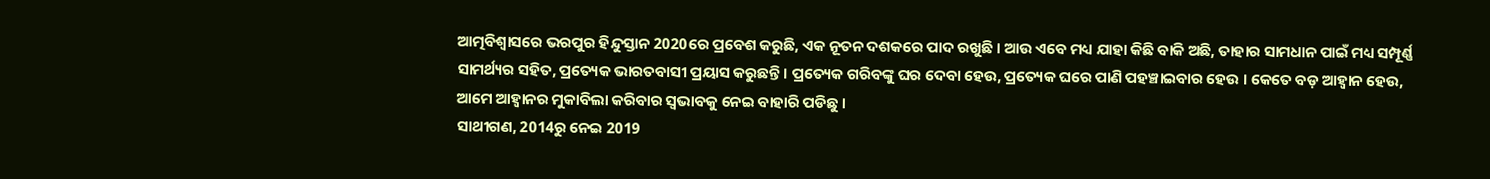ଆତ୍ମବିଶ୍ୱାସରେ ଭରପୁର ହିନ୍ଦୁସ୍ତାନ 2020ରେ ପ୍ରବେଶ କରୁଛି, ଏକ ନୂତନ ଦଶକରେ ପାଦ ରଖୁଛି । ଆଉ ଏବେ ମଧ୍ୟ ଯାହା କିଛି ବାକି ଅଛି, ତାହାର ସାମଧାନ ପାଇଁ ମଧ୍ୟ ସମ୍ପୂର୍ଣ୍ଣ ସାମର୍ଥ୍ୟର ସହିତ, ପ୍ରତ୍ୟେକ ଭାରତବାସୀ ପ୍ରୟାସ କରୁଛନ୍ତି । ପ୍ରତ୍ୟେକ ଗରିବଙ୍କୁ ଘର ଦେବା ହେଉ, ପ୍ରତ୍ୟେକ ଘରେ ପାଣି ପହଞ୍ଚାଇବାର ହେଉ । କେତେ ବଡ଼ ଆହ୍ୱାନ ହେଉ, ଆମେ ଆହ୍ୱାନର ମୁକାବିଲା କରିବାର ସ୍ୱଭାବକୁ ନେଇ ବାହାରି ପଡିଛୁ ।
ସାଥୀଗଣ, 2014ରୁ ନେଇ 2019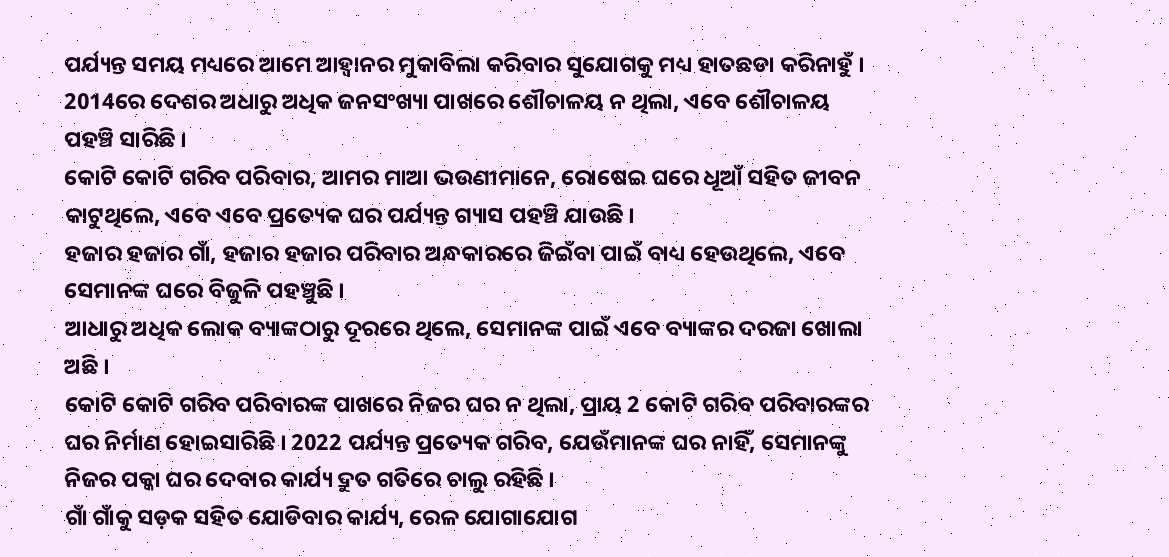ପର୍ଯ୍ୟନ୍ତ ସମୟ ମଧ୍ୟରେ ଆମେ ଆହ୍ୱାନର ମୁକାବିଲା କରିବାର ସୁଯୋଗକୁ ମଧ୍ୟ ହାତଛଡା କରିନାହୁଁ । 2014ରେ ଦେଶର ଅଧାରୁ ଅଧିକ ଜନସଂଖ୍ୟା ପାଖରେ ଶୌଚାଳୟ ନ ଥିଲା, ଏବେ ଶୌଚାଳୟ ପହଞ୍ଚି ସାରିଛି ।
କୋଟି କୋଟି ଗରିବ ପରିବାର, ଆମର ମାଆ ଭଉଣୀମାନେ, ରୋଷେଇ ଘରେ ଧୂଆଁ ସହିତ ଜୀବନ କାଟୁଥିଲେ, ଏବେ ଏବେ ପ୍ରତ୍ୟେକ ଘର ପର୍ଯ୍ୟନ୍ତ ଗ୍ୟାସ ପହଞ୍ଚି ଯାଉଛି ।
ହଜାର ହଜାର ଗାଁ, ହଜାର ହଜାର ପରିବାର ଅନ୍ଧକାରରେ ଜିଇଁବା ପାଇଁ ବାଧ୍ୟ ହେଉଥିଲେ, ଏବେ ସେମାନଙ୍କ ଘରେ ବିଜୁଳି ପହଞ୍ଚୁଛି ।
ଆଧାରୁ ଅଧିକ ଲୋକ ବ୍ୟାଙ୍କଠାରୁ ଦୂରରେ ଥିଲେ, ସେମାନଙ୍କ ପାଇଁ ଏବେ ବ୍ୟାଙ୍କର ଦରଜା ଖୋଲା ଅଛି ।
କୋଟି କୋଟି ଗରିବ ପରିବାରଙ୍କ ପାଖରେ ନିଜର ଘର ନ ଥିଲା, ପ୍ରାୟ 2 କୋଟି ଗରିବ ପରିବାରଙ୍କର ଘର ନିର୍ମାଣ ହୋଇସାରିଛି । 2022 ପର୍ଯ୍ୟନ୍ତ ପ୍ରତ୍ୟେକ ଗରିବ, ଯେଉଁମାନଙ୍କ ଘର ନାହିଁ, ସେମାନଙ୍କୁ ନିଜର ପକ୍କା ଘର ଦେବାର କାର୍ଯ୍ୟ ଦ୍ରୁତ ଗତିରେ ଚାଲୁ ରହିଛି ।
ଗାଁ ଗାଁକୁ ସଡ଼କ ସହିତ ଯୋଡିବାର କାର୍ଯ୍ୟ, ରେଳ ଯୋଗାଯୋଗ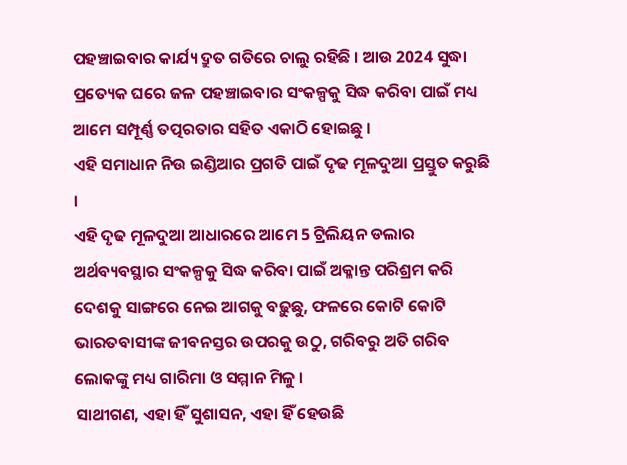ପହଞ୍ଚାଇବାର କାର୍ଯ୍ୟ ଦ୍ରୁତ ଗତିରେ ଚାଲୁ ରହିଛି । ଆଉ 2024 ସୁଦ୍ଧା ପ୍ରତ୍ୟେକ ଘରେ ଜଳ ପହଞ୍ଚାଇବାର ସଂକଳ୍ପକୁ ସିଦ୍ଧ କରିବା ପାଇଁ ମଧ୍ୟ ଆମେ ସମ୍ପୂର୍ଣ୍ଣ ତତ୍ପରତାର ସହିତ ଏକାଠି ହୋଇଛୁ ।
ଏହି ସମାଧାନ ନିଉ ଇଣ୍ଡିଆର ପ୍ରଗତି ପାଇଁ ଦୃଢ ମୂଳଦୁଆ ପ୍ରସ୍ତୁତ କରୁଛି ।
ଏହି ଦୃଢ ମୂଳଦୁଆ ଆଧାରରେ ଆମେ 5 ଟ୍ରିଲିୟନ ଡଲାର ଅର୍ଥବ୍ୟବସ୍ଥାର ସଂକଳ୍ପକୁ ସିଦ୍ଧ କରିବା ପାଇଁ ଅକ୍ଳାନ୍ତ ପରିଶ୍ରମ କରି ଦେଶକୁ ସାଙ୍ଗରେ ନେଇ ଆଗକୁ ବଢ଼ୁଛୁ, ଫଳରେ କୋଟି କୋଟି ଭାରତବାସୀଙ୍କ ଜୀବନସ୍ତର ଉପରକୁ ଉଠୁ, ଗରିବରୁ ଅତି ଗରିବ ଲୋକଙ୍କୁ ମଧ୍ୟ ଗାରିମା ଓ ସମ୍ମାନ ମିଳୁ ।
ସାଥୀଗଣ, ଏହା ହିଁ ସୁଶାସନ, ଏହା ହିଁ ହେଉଛି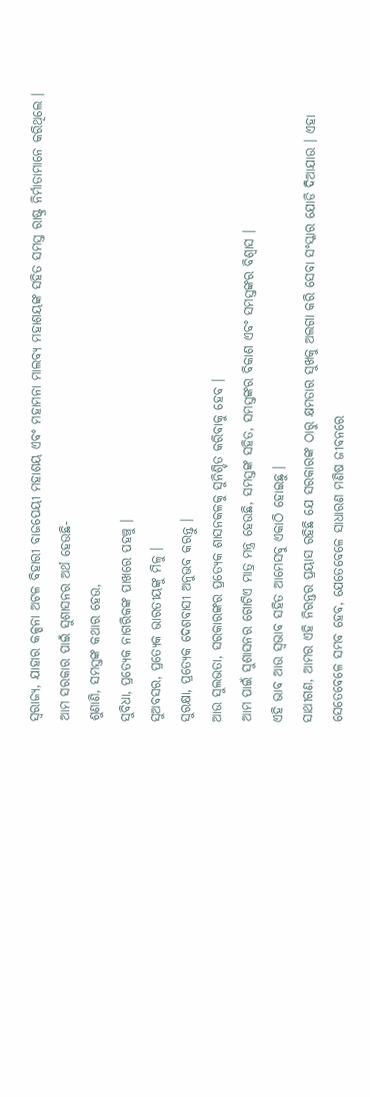ସ୍ୱରାଜ୍ୟ, ଯାହାର କଳ୍ପନା ଅଟଳ ବିହାରୀ ବାଜପେୟୀ ମହାଶୟ ଏବଂ ମହାମନା ମାଲବ୍ୟ ମହାଶୟଙ୍କ ସହିତ ସମସ୍ତ ରାଷ୍ଟ୍ର ନିର୍ମାତାମାନେ କରିଥିଲେ ।
ଆମ ସରକାର ପାଇଁ ସୁଶାସନର ଅର୍ଥ ହେଉଛି-
ଶୁଣାଣି, ସମସ୍ତଙ୍କ କଥାର ହେଉ,
ସୁବିଧା, ପ୍ରତ୍ୟେକ ନାଗରିକଙ୍କ ପାଖରେ ପହଞ୍ଚୁ ।
ସୁଅବସର, ପ୍ରତ୍ୟେକ ଭାରତୀୟଙ୍କୁ ମିଳୁ ।
ସୁରକ୍ଷା, ପ୍ରତ୍ୟେକ ଦେଶବାସୀ ଅନୁଭବ କରନ୍ତୁ ।
ଆଉ ସୁଲଭତା, ସରକାରଙ୍କର ପ୍ରତ୍ୟେକ ଶାସନକଳକୁ ସୁନିଶ୍ଚିତ କରିବାକୁ ହେବ ।
ଆମ ପାଇଁ ସୁଶାସନର ଗୋଟିଏ ମାତ୍ର ମନ୍ତ୍ର ହେଉଛି, ସମସ୍ତଙ୍କ ସହିତ, ସମସ୍ତଙ୍କର ବିକାଶ ଏବଂ ସମସ୍ତଙ୍କର ବିଶ୍ୱାସ ।
ଏହି ଭାବ ଆଉ ସ୍ୱଭାବ ସହିତ ଆମେସବୁ ଏକାଠି ହୋଇଛୁ ।
ସାଥୀଗଣ, ଆମର ଏହି ନିରନ୍ତର ପ୍ରୟାସ ରହିଛି ଯେ ସରକାରଙ୍କ ଠାରୁ କ୍ଷମତାର ସୁଖକୁ ଅଲଗା କରି ସେବା ସଂସ୍କାର ଯୋଡି ଦିଆଯାଉ । ଏହା ସେତେବେଳେ ସମ୍ଭବ ହେବ, ଯେତେବେଳେ ସାଧାରଣ ମଣିଷ ଜୀବନରେ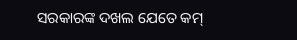ସରକାରଙ୍କ ଦଖଲ ଯେତେ କମ୍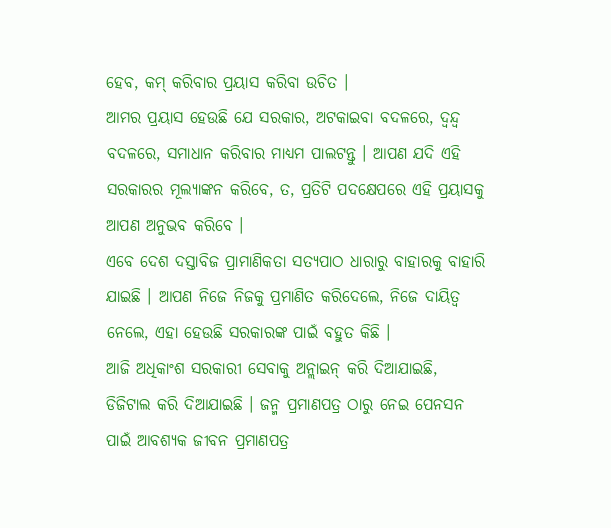ହେବ, କମ୍ କରିବାର ପ୍ରୟାସ କରିବା ଉଚିତ ।
ଆମର ପ୍ରୟାସ ହେଉଛି ଯେ ସରକାର, ଅଟକାଇବା ବଦଳରେ, ଦ୍ୱନ୍ଦ୍ୱ ବଦଳରେ, ସମାଧାନ କରିବାର ମାଧ୍ୟମ ପାଲଟନ୍ତୁ । ଆପଣ ଯଦି ଏହି ସରକାରର ମୂଲ୍ୟାଙ୍କନ କରିବେ, ତ, ପ୍ରତିଟି ପଦକ୍ଷେପରେ ଏହି ପ୍ରୟାସକୁ ଆପଣ ଅନୁଭବ କରିବେ ।
ଏବେ ଦେଶ ଦସ୍ତାବିଜ ପ୍ରାମାଣିକତା ସତ୍ୟପାଠ ଧାରାରୁ ବାହାରକୁ ବାହାରି ଯାଇଛି । ଆପଣ ନିଜେ ନିଜକୁ ପ୍ରମାଣିତ କରିଦେଲେ, ନିଜେ ଦାୟିତ୍ୱ ନେଲେ, ଏହା ହେଉଛି ସରକାରଙ୍କ ପାଇଁ ବହୁତ କିଛି ।
ଆଜି ଅଧିକାଂଶ ସରକାରୀ ସେବାକୁ ଅନ୍ଲାଇନ୍ କରି ଦିଆଯାଇଛି, ଡିଜିଟାଲ କରି ଦିଆଯାଇଛି । ଜନ୍ମ ପ୍ରମାଣପତ୍ର ଠାରୁ ନେଇ ପେନସନ ପାଇଁ ଆବଶ୍ୟକ ଜୀବନ ପ୍ରମାଣପତ୍ର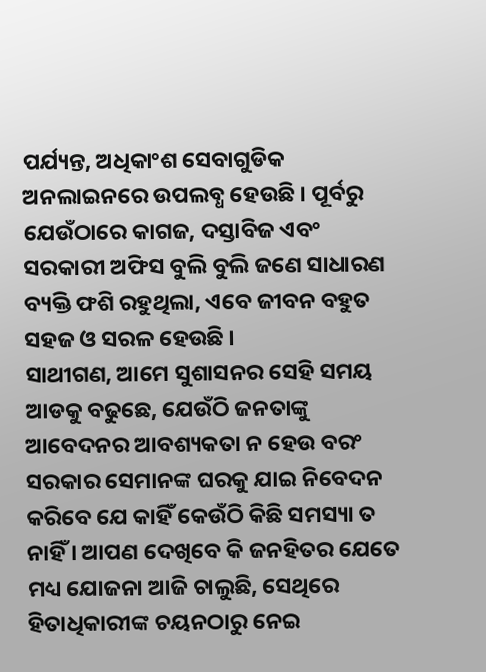ପର୍ଯ୍ୟନ୍ତ, ଅଧିକାଂଶ ସେବାଗୁଡିକ ଅନଲାଇନରେ ଉପଲବ୍ଧ ହେଉଛି । ପୂର୍ବରୁ ଯେଉଁଠାରେ କାଗଜ, ଦସ୍ତାବିଜ ଏବଂ ସରକାରୀ ଅଫିସ ବୁଲି ବୁଲି ଜଣେ ସାଧାରଣ ବ୍ୟକ୍ତି ଫଶି ରହୁଥିଲା, ଏବେ ଜୀବନ ବହୁତ ସହଜ ଓ ସରଳ ହେଉଛି ।
ସାଥୀଗଣ, ଆମେ ସୁଶାସନର ସେହି ସମୟ ଆଡକୁ ବଢୁଛେ, ଯେଉଁଠି ଜନତାଙ୍କୁ ଆବେଦନର ଆବଶ୍ୟକତା ନ ହେଉ ବରଂ ସରକାର ସେମାନଙ୍କ ଘରକୁ ଯାଇ ନିବେଦନ କରିବେ ଯେ କାହିଁ କେଉଁଠି କିଛି ସମସ୍ୟା ତ ନାହିଁ । ଆପଣ ଦେଖିବେ କି ଜନହିତର ଯେତେ ମଧ୍ୟ ଯୋଜନା ଆଜି ଚାଲୁଛି, ସେଥିରେ ହିତାଧିକାରୀଙ୍କ ଚୟନଠାରୁ ନେଇ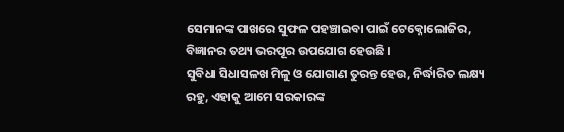ସେମାନଙ୍କ ପାଖରେ ସୁଫଳ ପହଞ୍ଚାଇବା ପାଇଁ ଟେକ୍ନୋଲୋଜିର, ବିଜ୍ଞାନର ତଥ୍ୟ ଭରପୂର ଉପଯୋଗ ହେଉଛି ।
ସୁବିଧା ସିଧାସଳଖ ମିଳୁ ଓ ଯୋଗାଣ ତୁରନ୍ତ ହେଉ, ନିର୍ଦ୍ଧାରିତ ଲକ୍ଷ୍ୟ ରହୁ, ଏହାକୁ ଆମେ ସରକାରଙ୍କ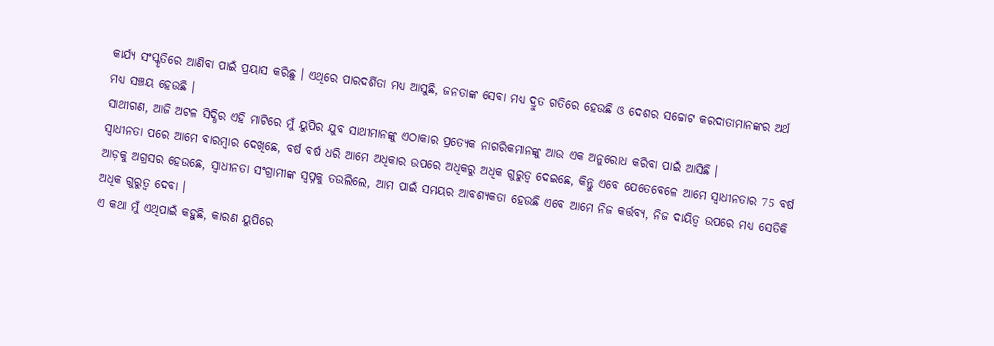କାର୍ଯ୍ୟ ସଂସ୍କୃତିରେ ଆଣିବା ପାଇଁ ପ୍ରୟାସ କରିଛୁ । ଏଥିରେ ପାରଦର୍ଶିତା ମଧ୍ୟ ଆସୁଛି, ଜନତାଙ୍କ ସେବା ମଧ୍ୟ ଦ୍ରୁତ ଗତିରେ ହେଉଛି ଓ ଦେଶର ସଚ୍ଚୋଟ କରଦାତାମାନଙ୍କର ଅର୍ଥ ମଧ୍ୟ ସଞ୍ଚୟ ହେଉଛି ।
ସାଥୀଗଣ, ଆଜି ଅଟଳ ସିଦ୍ଧିର ଏହି ମାଟିରେ ମୁଁ ୟୁପିର ଯୁବ ସାଥୀମାନଙ୍କୁ ଏଠାକାର ପ୍ରତ୍ୟେକ ନାଗରିକମାନଙ୍କୁ ଆଉ ଏକ ଅନୁରୋଧ କରିବା ପାଇଁ ଆସିଛି ।
ସ୍ୱାଧୀନତା ପରେ ଆମେ ବାରମ୍ବାର ଦେଖିଛେ, ବର୍ଷ ବର୍ଷ ଧରି ଆମେ ଅଧିକାର ଉପରେ ଅଧିକରୁ ଅଧିକ ଗୁରୁତ୍ୱ ଦେଇଛେ, କିନ୍ତୁ ଏବେ ଯେତେବେଳେ ଆମେ ସ୍ୱାଧୀନତାର 75 ବର୍ଷ ଆଡ଼କୁ ଅଗ୍ରସର ହେଉଛେ, ସ୍ୱାଧୀନତା ସଂଗ୍ରାମୀଙ୍କ ସ୍ୱପ୍ନକୁ ତଉଲିଲେ, ଆମ ପାଇଁ ସମୟର ଆବଶ୍ୟକତା ହେଉଛି ଏବେ ଆମେ ନିଜ କର୍ତ୍ତବ୍ୟ, ନିଜ ଦାୟିତ୍ୱ ଉପରେ ମଧ୍ୟ ସେତିକି ଅଧିକ ଗୁରୁତ୍ୱ ଦେବା ।
ଏ କଥା ମୁଁ ଏଥିପାଇଁ କହୁଛି, କାରଣ ୟୁପିରେ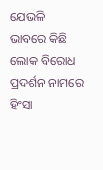ଯେଭଳି ଭାବରେ କିଛି ଲୋକ ବିରୋଧ ପ୍ରଦର୍ଶନ ନାମରେ ହିଂସା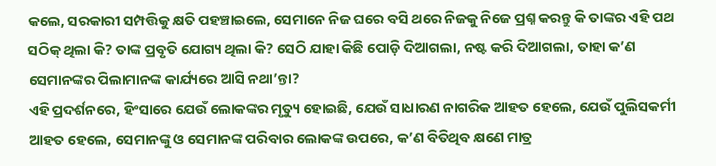କଲେ, ସରକାରୀ ସମ୍ପତ୍ତିକୁ କ୍ଷତି ପହଞ୍ଚାଇଲେ, ସେମାନେ ନିଜ ଘରେ ବସି ଥରେ ନିଜକୁ ନିଜେ ପ୍ରଶ୍ନ କରନ୍ତୁ କି ତାଙ୍କର ଏହି ପଥ ସଠିକ୍ ଥିଲା କି? ତାଙ୍କ ପ୍ରବୃତି ଯୋଗ୍ୟ ଥିଲା କି? ସେଠି ଯାହା କିଛି ପୋଡ଼ି ଦିଆଗଲା, ନଷ୍ଟ କରି ଦିଆଗଲା, ତାହା କ’ଣ ସେମାନଙ୍କର ପିଲାମାନଙ୍କ କାର୍ଯ୍ୟରେ ଆସି ନଥା’ନ୍ତା?
ଏହି ପ୍ରଦର୍ଶନରେ, ହିଂସାରେ ଯେଉଁ ଲୋକଙ୍କର ମୃତ୍ୟୁ ହୋଇଛି, ଯେଉଁ ସାଧାରଣ ନାଗରିକ ଆହତ ହେଲେ, ଯେଉଁ ପୁଲିସକର୍ମୀ ଆହତ ହେଲେ, ସେମାନଙ୍କୁ ଓ ସେମାନଙ୍କ ପରିବାର ଲୋକଙ୍କ ଉପରେ, କ’ଣ ବିତିଥିବ କ୍ଷଣେ ମାତ୍ର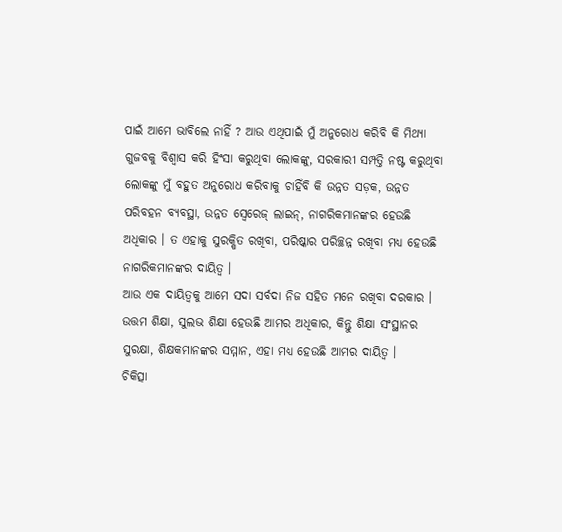ପାଇଁ ଆମେ ଭାବିଲେ ନାହିଁ ? ଆଉ ଏଥିପାଇଁ ମୁଁ ଅନୁରୋଧ କରିବି କି ମିଥ୍ୟା ଗୁଜବକୁ ବିଶ୍ୱାସ କରି ହିଂସା କରୁଥିବା ଲୋକଙ୍କୁ, ସରକାରୀ ସମ୍ପତ୍ତି ନଷ୍ଟ କରୁଥିବା ଲୋକଙ୍କୁ ମୁଁ ବହୁତ ଅନୁରୋଧ କରିବାକୁ ଚାହିଁବି କି ଉନ୍ନତ ସଡ଼କ, ଉନ୍ନତ ପରିବହନ ବ୍ୟବସ୍ଥା, ଉନ୍ନତ ସ୍ଵେରେଜ୍ ଲାଇନ୍, ନାଗରିକମାନଙ୍କର ହେଉଛି ଅଧିକାର । ତ ଏହାକୁ ସୁରକ୍ଷିତ ରଖିବା, ପରିଷ୍କାର ପରିଚ୍ଛନ୍ନ ରଖିବା ମଧ୍ୟ ହେଉଛି ନାଗରିକମାନଙ୍କର ଦାୟିତ୍ୱ ।
ଆଉ ଏକ ଦାୟିତ୍ୱକୁ ଆମେ ସଦା ସର୍ବଦା ନିଜ ସହିତ ମନେ ରଖିବା ଦରକାର ।
ଉତ୍ତମ ଶିକ୍ଷା, ସୁଲଭ ଶିକ୍ଷା ହେଉଛି ଆମର ଅଧିକାର, କିନ୍ତୁ ଶିକ୍ଷା ସଂସ୍ଥାନର ସୁରକ୍ଷା, ଶିକ୍ଷକମାନଙ୍କର ସମ୍ମାନ, ଏହା ମଧ୍ୟ ହେଉଛି ଆମର ଦାୟିତ୍ୱ ।
ଚିକିତ୍ସା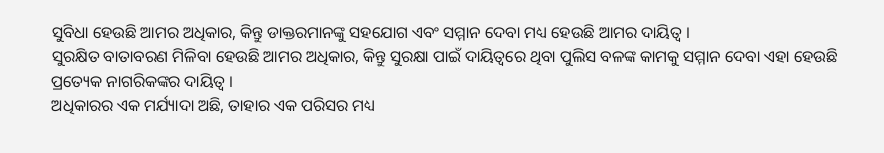ସୁବିଧା ହେଉଛି ଆମର ଅଧିକାର, କିନ୍ତୁ ଡାକ୍ତରମାନଙ୍କୁ ସହଯୋଗ ଏବଂ ସମ୍ମାନ ଦେବା ମଧ୍ୟ ହେଉଛି ଆମର ଦାୟିତ୍ୱ ।
ସୁରକ୍ଷିତ ବାତାବରଣ ମିଳିବା ହେଉଛି ଆମର ଅଧିକାର, କିନ୍ତୁ ସୁରକ୍ଷା ପାଇଁ ଦାୟିତ୍ୱରେ ଥିବା ପୁଲିସ ବଳଙ୍କ କାମକୁ ସମ୍ମାନ ଦେବା ଏହା ହେଉଛି ପ୍ରତ୍ୟେକ ନାଗରିକଙ୍କର ଦାୟିତ୍ୱ ।
ଅଧିକାରର ଏକ ମର୍ଯ୍ୟାଦା ଅଛି, ତାହାର ଏକ ପରିସର ମଧ୍ୟ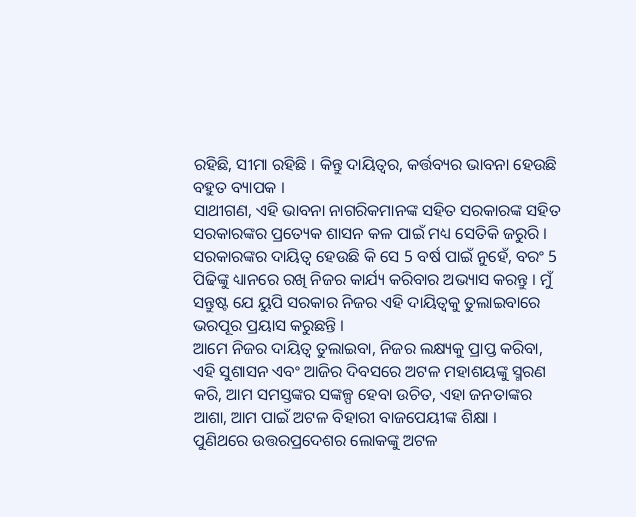ରହିଛି, ସୀମା ରହିଛି । କିନ୍ତୁ ଦାୟିତ୍ୱର, କର୍ତ୍ତବ୍ୟର ଭାବନା ହେଉଛି ବହୁତ ବ୍ୟାପକ ।
ସାଥୀଗଣ, ଏହି ଭାବନା ନାଗରିକମାନଙ୍କ ସହିତ ସରକାରଙ୍କ ସହିତ ସରକାରଙ୍କର ପ୍ରତ୍ୟେକ ଶାସନ କଳ ପାଇଁ ମଧ୍ୟ ସେତିକି ଜରୁରି ।
ସରକାରଙ୍କର ଦାୟିତ୍ୱ ହେଉଛି କି ସେ 5 ବର୍ଷ ପାଇଁ ନୁହେଁ, ବରଂ 5 ପିଢିଙ୍କୁ ଧ୍ୟାନରେ ରଖି ନିଜର କାର୍ଯ୍ୟ କରିବାର ଅଭ୍ୟାସ କରନ୍ତୁ । ମୁଁ ସନ୍ତୁଷ୍ଟ ଯେ ୟୁପି ସରକାର ନିଜର ଏହି ଦାୟିତ୍ୱକୁ ତୁଲାଇବାରେ ଭରପୂର ପ୍ରୟାସ କରୁଛନ୍ତି ।
ଆମେ ନିଜର ଦାୟିତ୍ୱ ତୁଲାଇବା, ନିଜର ଲକ୍ଷ୍ୟକୁ ପ୍ରାପ୍ତ କରିବା, ଏହି ସୁଶାସନ ଏବଂ ଆଜିର ଦିବସରେ ଅଟଳ ମହାଶୟଙ୍କୁ ସ୍ମରଣ କରି, ଆମ ସମସ୍ତଙ୍କର ସଙ୍କଳ୍ପ ହେବା ଉଚିତ, ଏହା ଜନତାଙ୍କର ଆଶା, ଆମ ପାଇଁ ଅଟଳ ବିହାରୀ ବାଜପେୟୀଙ୍କ ଶିକ୍ଷା ।
ପୁଣିଥରେ ଉତ୍ତରପ୍ରଦେଶର ଲୋକଙ୍କୁ ଅଟଳ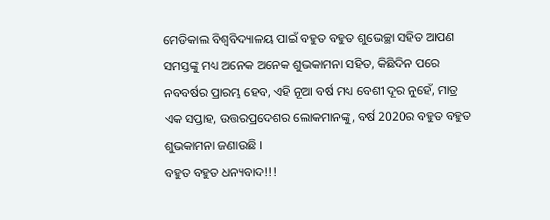ମେଡିକାଲ ବିଶ୍ୱବିଦ୍ୟାଳୟ ପାଇଁ ବହୁତ ବହୁତ ଶୁଭେଚ୍ଛା ସହିତ ଆପଣ ସମସ୍ତଙ୍କୁ ମଧ୍ୟ ଅନେକ ଅନେକ ଶୁଭକାମନା ସହିତ, କିଛିଦିନ ପରେ ନବବର୍ଷର ପ୍ରାରମ୍ଭ ହେବ, ଏହି ନୂଆ ବର୍ଷ ମଧ୍ୟ ବେଶୀ ଦୂର ନୁହେଁ, ମାତ୍ର ଏକ ସପ୍ତାହ, ଉତ୍ତରପ୍ରଦେଶର ଲୋକମାନଙ୍କୁ, ବର୍ଷ 2020ର ବହୁତ ବହୁତ ଶୁଭକାମନା ଜଣାଉଛି ।
ବହୁତ ବହୁତ ଧନ୍ୟବାଦ!!!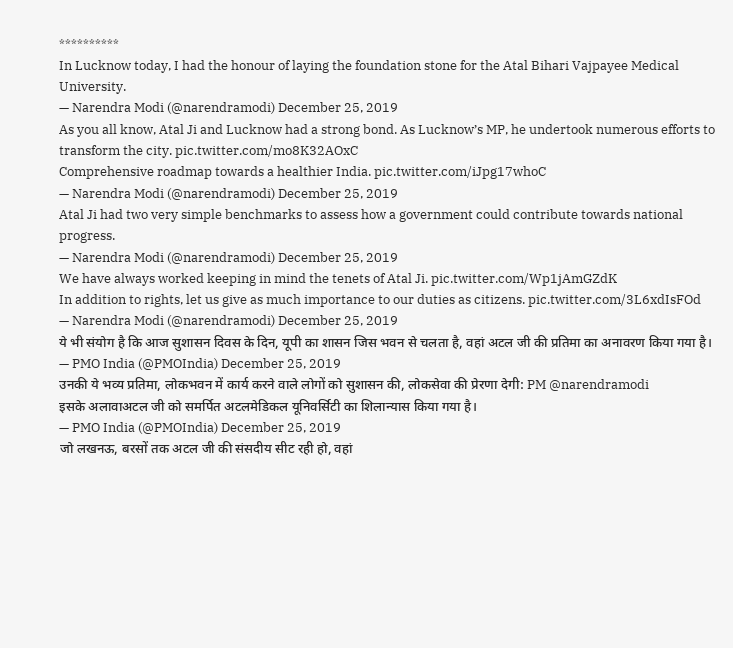**********
In Lucknow today, I had the honour of laying the foundation stone for the Atal Bihari Vajpayee Medical University.
— Narendra Modi (@narendramodi) December 25, 2019
As you all know, Atal Ji and Lucknow had a strong bond. As Lucknow’s MP, he undertook numerous efforts to transform the city. pic.twitter.com/mo8K32AOxC
Comprehensive roadmap towards a healthier India. pic.twitter.com/iJpg17whoC
— Narendra Modi (@narendramodi) December 25, 2019
Atal Ji had two very simple benchmarks to assess how a government could contribute towards national progress.
— Narendra Modi (@narendramodi) December 25, 2019
We have always worked keeping in mind the tenets of Atal Ji. pic.twitter.com/Wp1jAmGZdK
In addition to rights, let us give as much importance to our duties as citizens. pic.twitter.com/3L6xdIsFOd
— Narendra Modi (@narendramodi) December 25, 2019
ये भी संयोग है कि आज सुशासन दिवस के दिन, यूपी का शासन जिस भवन से चलता है, वहां अटल जी की प्रतिमा का अनावरण किया गया है।
— PMO India (@PMOIndia) December 25, 2019
उनकी ये भव्य प्रतिमा, लोकभवन में कार्य करने वाले लोगों को सुशासन की, लोकसेवा की प्रेरणा देगी: PM @narendramodi
इसके अलावाअटल जी को समर्पित अटलमेडिकल यूनिवर्सिटी का शिलान्यास किया गया है।
— PMO India (@PMOIndia) December 25, 2019
जो लखनऊ, बरसों तक अटल जी की संसदीय सीट रही हो, वहां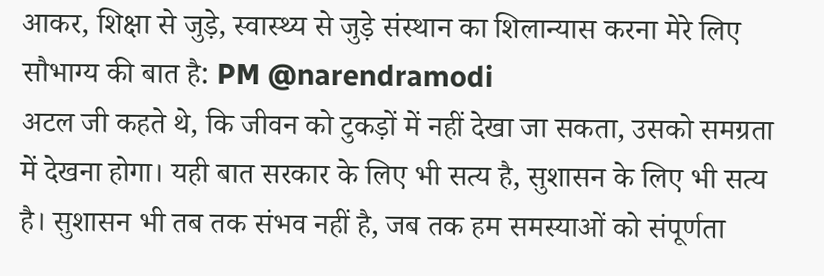आकर, शिक्षा से जुड़े, स्वास्थ्य से जुड़े संस्थान का शिलान्यास करना मेरे लिए सौभाग्य की बात है: PM @narendramodi
अटल जी कहते थे, कि जीवन को टुकड़ों में नहीं देखा जा सकता, उसको समग्रता में देखना होगा। यही बात सरकार के लिए भी सत्य है, सुशासन के लिए भी सत्य है। सुशासन भी तब तक संभव नहीं है, जब तक हम समस्याओं को संपूर्णता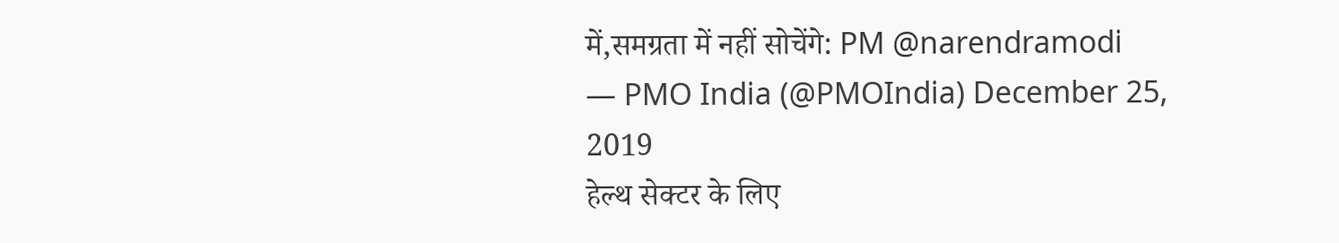में,समग्रता में नहीं सोचेंगे: PM @narendramodi
— PMO India (@PMOIndia) December 25, 2019
हेल्थ सेक्टर के लिए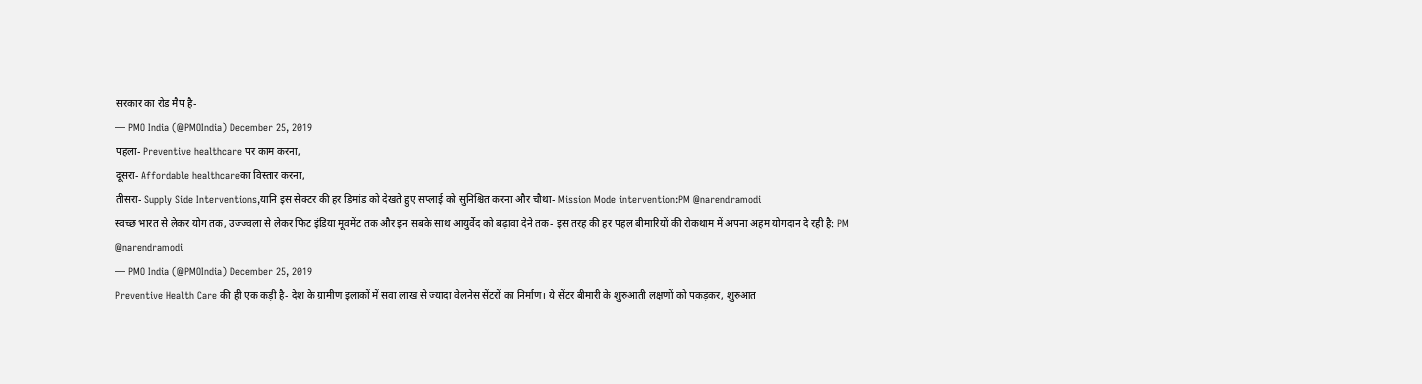सरकार का रोड मैप है-
— PMO India (@PMOIndia) December 25, 2019
पहला- Preventive healthcare पर काम करना,
दूसरा- Affordable healthcareका विस्तार करना,
तीसरा- Supply Side Interventions,यानि इस सेक्टर की हर डिमांड को देखते हुए सप्लाई को सुनिश्चित करना और चौथा- Mission Mode intervention:PM @narendramodi
स्वच्छ भारत से लेकर योग तक, उज्ज्वला से लेकर फिट इंडिया मूवमेंट तक और इन सबके साथ आयुर्वेद को बढ़ावा देने तक- इस तरह की हर पहल बीमारियों की रोकथाम में अपना अहम योगदान दे रही है: PM @narendramodi
— PMO India (@PMOIndia) December 25, 2019
Preventive Health Care की ही एक कड़ी है- देश के ग्रामीण इलाकों में सवा लाख से ज्यादा वेलनेस सेंटरों का निर्माण। ये सेंटर बीमारी के शुरुआती लक्षणों को पकड़कर, शुरुआत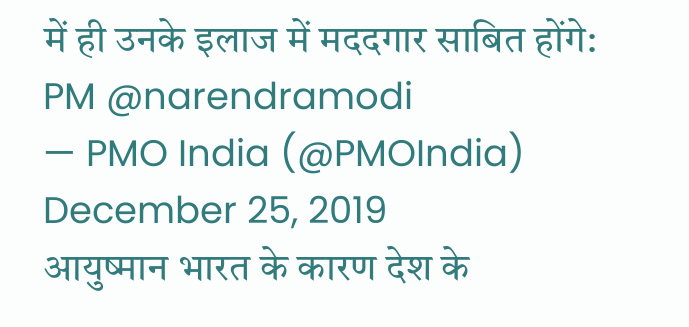में ही उनके इलाज में मददगार साबित होंगे: PM @narendramodi
— PMO India (@PMOIndia) December 25, 2019
आयुष्मान भारत के कारण देश के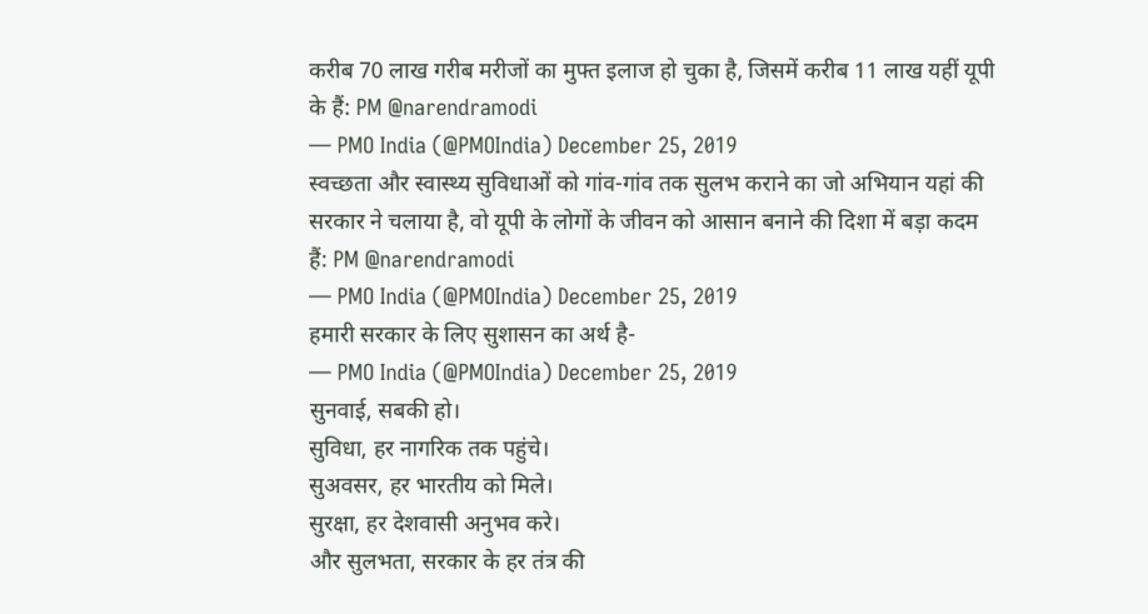करीब 70 लाख गरीब मरीजों का मुफ्त इलाज हो चुका है, जिसमें करीब 11 लाख यहीं यूपी के हैं: PM @narendramodi
— PMO India (@PMOIndia) December 25, 2019
स्वच्छता और स्वास्थ्य सुविधाओं को गांव-गांव तक सुलभ कराने का जो अभियान यहां की सरकार ने चलाया है, वो यूपी के लोगों के जीवन को आसान बनाने की दिशा में बड़ा कदम हैं: PM @narendramodi
— PMO India (@PMOIndia) December 25, 2019
हमारी सरकार के लिए सुशासन का अर्थ है-
— PMO India (@PMOIndia) December 25, 2019
सुनवाई, सबकी हो।
सुविधा, हर नागरिक तक पहुंचे।
सुअवसर, हर भारतीय को मिले।
सुरक्षा, हर देशवासी अनुभव करे।
और सुलभता, सरकार के हर तंत्र की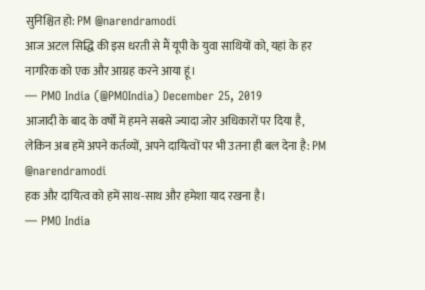सुनिश्चित हो: PM @narendramodi
आज अटल सिद्धि की इस धरती से मैं यूपी के युवा साथियों को, यहां के हर नागरिक को एक और आग्रह करने आया हूं।
— PMO India (@PMOIndia) December 25, 2019
आजादी के बाद के वर्षों में हमने सबसे ज्यादा जोर अधिकारों पर दिया है, लेकिन अब हमें अपने कर्तव्यों, अपने दायित्वों पर भी उतना ही बल देना है: PM @narendramodi
हक और दायित्व को हमें साथ-साथ और हमेशा याद रखना है।
— PMO India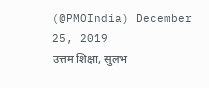(@PMOIndia) December 25, 2019
उत्तम शिक्षा, सुलभ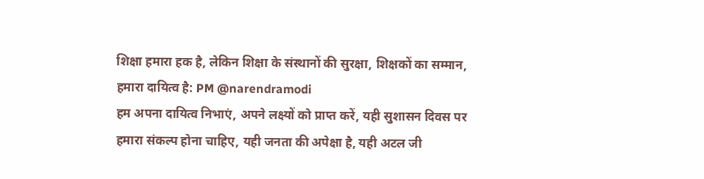शिक्षा हमारा हक है, लेकिन शिक्षा के संस्थानों की सुरक्षा, शिक्षकों का सम्मान, हमारा दायित्व है: PM @narendramodi
हम अपना दायित्व निभाएं, अपने लक्ष्यों को प्राप्त करें, यही सुशासन दिवस पर हमारा संकल्प होना चाहिए, यही जनता की अपेक्षा है, यही अटल जी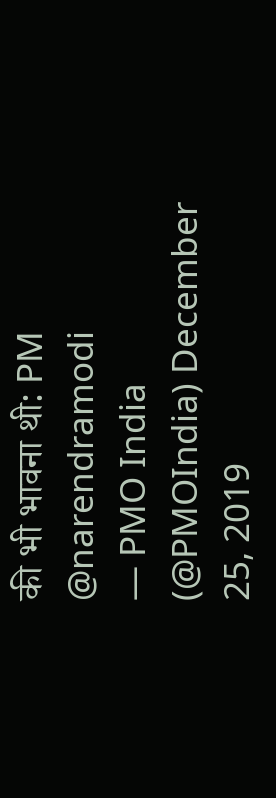की भी भावना थी: PM @narendramodi
— PMO India (@PMOIndia) December 25, 2019